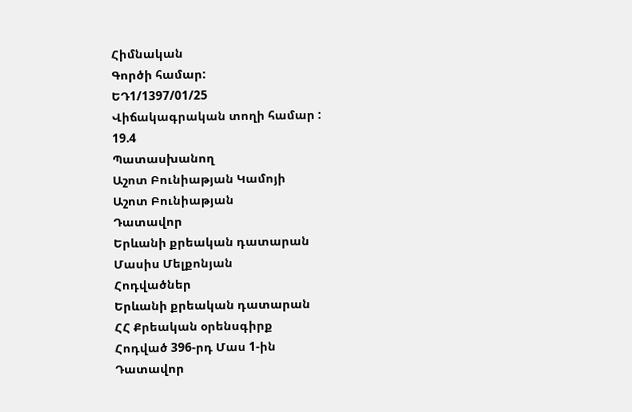Հիմնական
Գործի համար:
ԵԴ1/1397/01/25
Վիճակագրական տողի համար :
19.4
Պատասխանող
Աշոտ Բունիաթյան Կամոյի
Աշոտ Բունիաթյան
Դատավոր
Երևանի քրեական դատարան
Մասիս Մելքոնյան
Հոդվածներ
Երևանի քրեական դատարան
ՀՀ Քրեական օրենսգիրք
Հոդված 396-րդ Մաս 1-ին
Դատավոր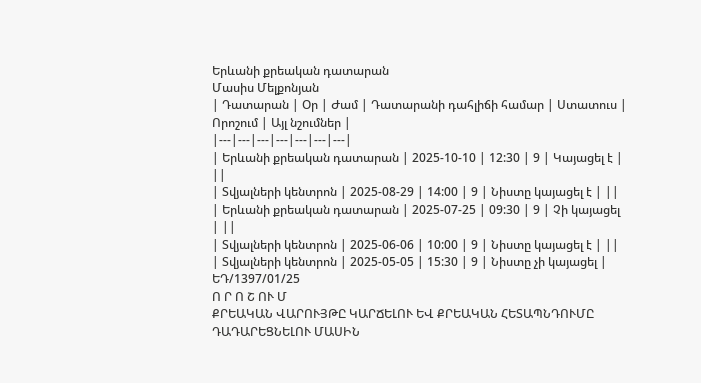Երևանի քրեական դատարան
Մասիս Մելքոնյան
| Դատարան | Օր | Ժամ | Դատարանի դահլիճի համար | Ստատուս | Որոշում | Այլ նշումներ |
|---|---|---|---|---|---|---|
| Երևանի քրեական դատարան | 2025-10-10 | 12:30 | 9 | Կայացել է | ||
| Տվյալների կենտրոն | 2025-08-29 | 14:00 | 9 | Նիստը կայացել է | ||
| Երևանի քրեական դատարան | 2025-07-25 | 09:30 | 9 | Չի կայացել | ||
| Տվյալների կենտրոն | 2025-06-06 | 10:00 | 9 | Նիստը կայացել է | ||
| Տվյալների կենտրոն | 2025-05-05 | 15:30 | 9 | Նիստը չի կայացել |
ԵԴ/1397/01/25
Ո Ր Ո Շ ՈՒ Մ
ՔՐԵԱԿԱՆ ՎԱՐՈՒՅԹԸ ԿԱՐՃԵԼՈՒ ԵՎ ՔՐԵԱԿԱՆ ՀԵՏԱՊՆԴՈՒՄԸ
ԴԱԴԱՐԵՑՆԵԼՈՒ ՄԱՍԻՆ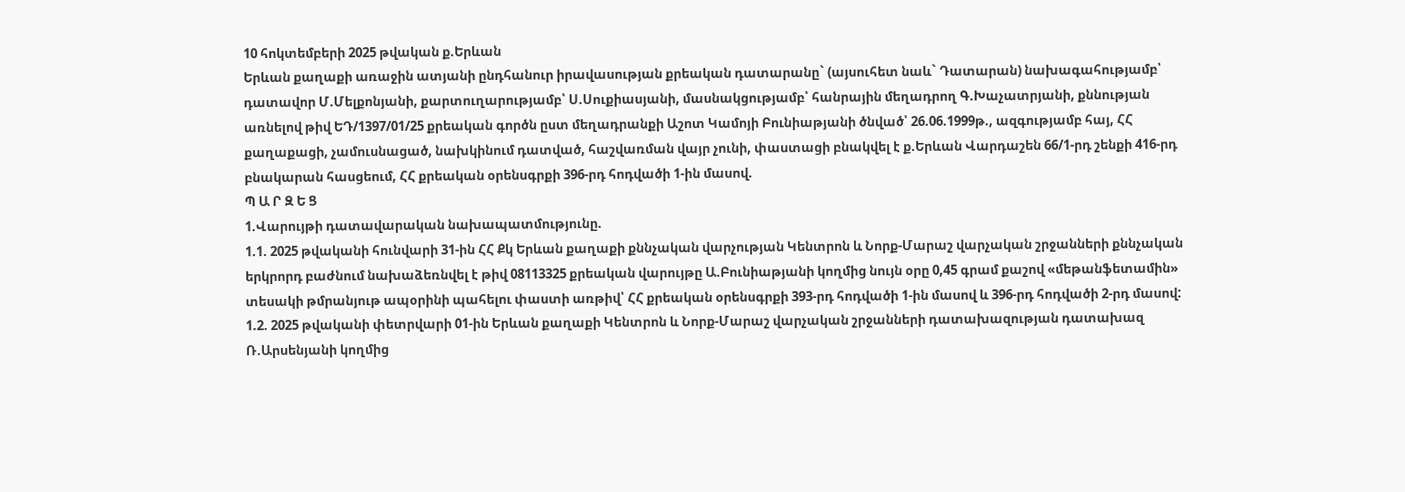10 հոկտեմբերի 2025 թվական ք.Երևան
Երևան քաղաքի առաջին ատյանի ընդհանուր իրավասության քրեական դատարանը` (այսուհետ նաև` Դատարան) նախագահությամբ՝ դատավոր Մ.Մելքոնյանի, քարտուղարությամբ՝ Ս.Սուքիասյանի, մասնակցությամբ՝ հանրային մեղադրող Գ.Խաչատրյանի, քննության առնելով թիվ ԵԴ/1397/01/25 քրեական գործն ըստ մեղադրանքի Աշոտ Կամոյի Բունիաթյանի ծնված՝ 26.06.1999թ., ազգությամբ հայ, ՀՀ քաղաքացի, չամուսնացած, նախկինում դատված, հաշվառման վայր չունի, փաստացի բնակվել է ք.Երևան Վարդաշեն 66/1-րդ շենքի 416-րդ բնակարան հասցեում, ՀՀ քրեական օրենսգրքի 396-րդ հոդվածի 1-ին մասով.
Պ Ա Ր Զ Ե Ց
1.Վարույթի դատավարական նախապատմությունը.
1.1. 2025 թվականի հունվարի 31-ին ՀՀ Քկ Երևան քաղաքի քննչական վարչության Կենտրոն և Նորք-Մարաշ վարչական շրջանների քննչական երկրորդ բաժնում նախաձեռնվել է թիվ 08113325 քրեական վարույթը Ա.Բունիաթյանի կողմից նույն օրը 0,45 գրամ քաշով «մեթանֆետամին» տեսակի թմրանյութ ապօրինի պահելու փաստի առթիվ՝ ՀՀ քրեական օրենսգրքի 393-րդ հոդվածի 1-ին մասով և 396-րդ հոդվածի 2-րդ մասով:
1.2. 2025 թվականի փետրվարի 01-ին Երևան քաղաքի Կենտրոն և Նորք-Մարաշ վարչական շրջանների դատախազության դատախազ Ռ.Արսենյանի կողմից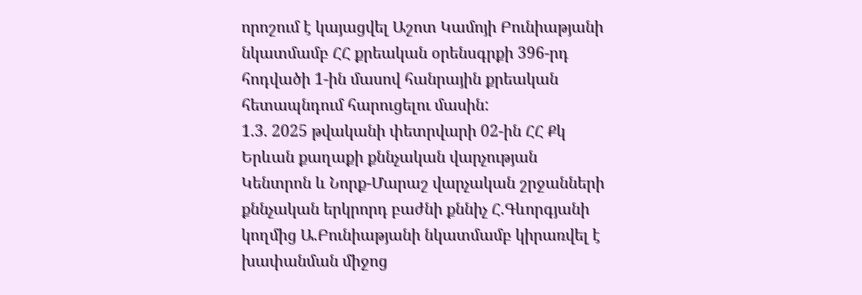որոշում է կայացվել Աշոտ Կամոյի Բունիաթյանի նկատմամբ ՀՀ քրեական օրենսգրքի 396-րդ հոդվածի 1-ին մասով հանրային քրեական հետապնդում հարուցելու մասին:
1.3. 2025 թվականի փետրվարի 02-ին ՀՀ Քկ Երևան քաղաքի քննչական վարչության Կենտրոն և Նորք-Մարաշ վարչական շրջանների քննչական երկրորդ բաժնի քննիչ Հ.Գևորգյանի կողմից Ա.Բունիաթյանի նկատմամբ կիրառվել է խափանման միջոց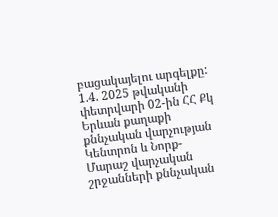բացակայելու արգելքը:
1.4. 2025 թվականի փետրվարի 02-ին ՀՀ Քկ Երևան քաղաքի քննչական վարչության Կենտրոն և Նորք-Մարաշ վարչական շրջանների քննչական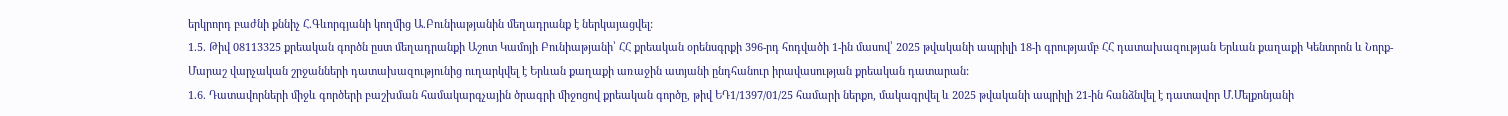երկրորդ բաժնի քննիչ Հ.Գևորգյանի կողմից Ա.Բունիաթյանին մեղադրանք է ներկայացվել:
1.5. Թիվ 08113325 քրեական գործն ըստ մեղադրանքի Աշոտ Կամոյի Բունիաթյանի՝ ՀՀ քրեական օրենսգրքի 396-րդ հոդվածի 1-ին մասով՝ 2025 թվականի ապրիլի 18-ի գրությամբ ՀՀ դատախազության Երևան քաղաքի Կենտրոն և Նորք-Մարաշ վարչական շրջանների դատախազությունից ուղարկվել է Երևան քաղաքի առաջին ատյանի ընդհանուր իրավասության քրեական դատարան:
1.6. Դատավորների միջև գործերի բաշխման համակարգչային ծրագրի միջոցով քրեական գործը, թիվ ԵԴ1/1397/01/25 համարի ներքո, մակագրվել և 2025 թվականի ապրիլի 21-ին հանձնվել է դատավոր Մ.Մելքոնյանի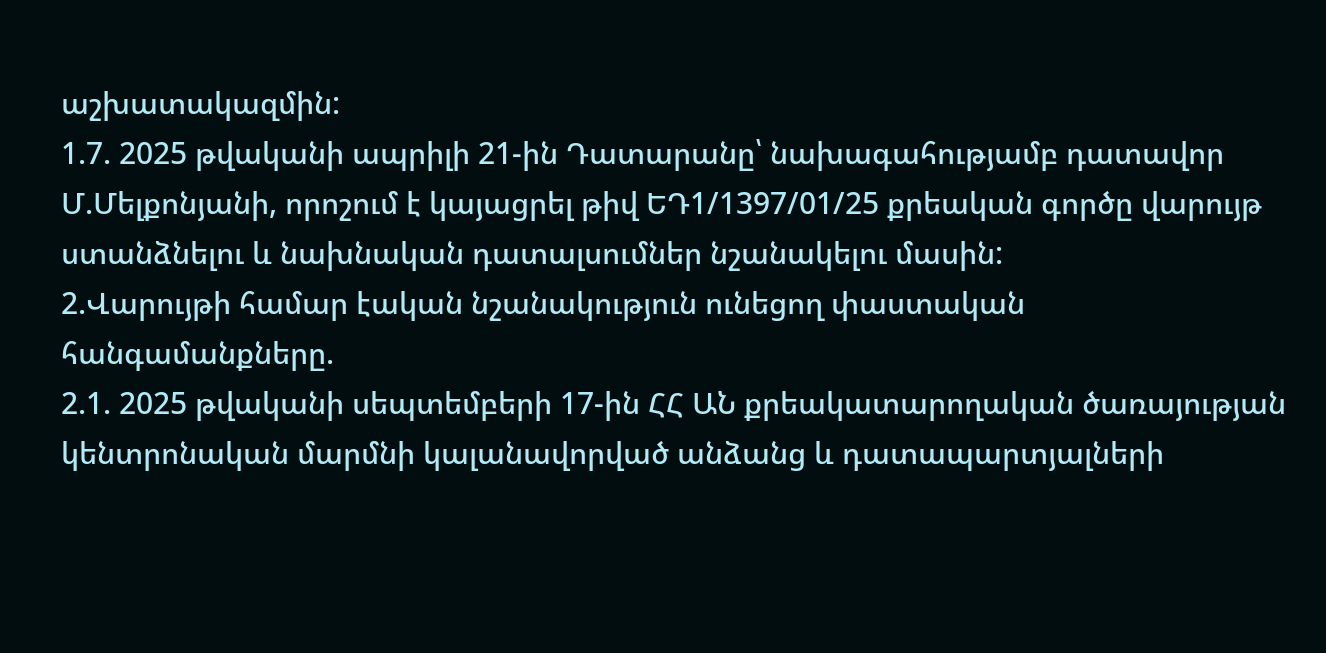աշխատակազմին:
1.7. 2025 թվականի ապրիլի 21-ին Դատարանը՝ նախագահությամբ դատավոր Մ.Մելքոնյանի, որոշում է կայացրել թիվ ԵԴ1/1397/01/25 քրեական գործը վարույթ ստանձնելու և նախնական դատալսումներ նշանակելու մասին:
2.Վարույթի համար էական նշանակություն ունեցող փաստական հանգամանքները.
2.1. 2025 թվականի սեպտեմբերի 17-ին ՀՀ ԱՆ քրեակատարողական ծառայության կենտրոնական մարմնի կալանավորված անձանց և դատապարտյալների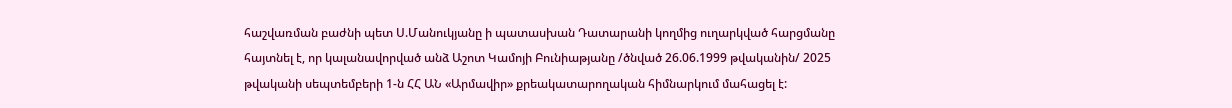հաշվառման բաժնի պետ Ս.Մանուկյանը ի պատասխան Դատարանի կողմից ուղարկված հարցմանը հայտնել է, որ կալանավորված անձ Աշոտ Կամոյի Բունիաթյանը /ծնված 26.06.1999 թվականին/ 2025 թվականի սեպտեմբերի 1-ն ՀՀ ԱՆ «Արմավիր» քրեակատարողական հիմնարկում մահացել է: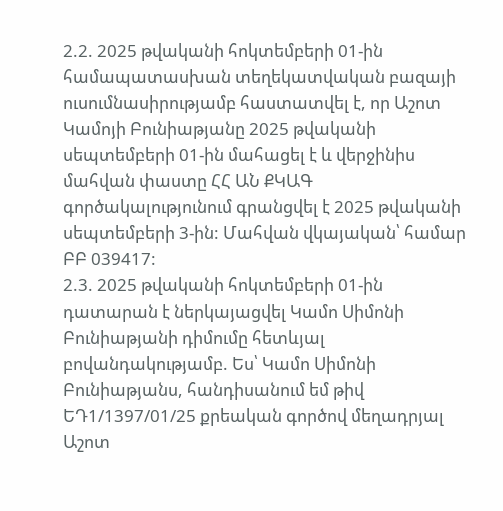2.2. 2025 թվականի հոկտեմբերի 01-ին համապատասխան տեղեկատվական բազայի ուսումնասիրությամբ հաստատվել է, որ Աշոտ Կամոյի Բունիաթյանը 2025 թվականի սեպտեմբերի 01-ին մահացել է և վերջինիս մահվան փաստը ՀՀ ԱՆ ՔԿԱԳ գործակալությունում գրանցվել է 2025 թվականի սեպտեմբերի 3-ին: Մահվան վկայական՝ համար ԲԲ 039417:
2.3. 2025 թվականի հոկտեմբերի 01-ին դատարան է ներկայացվել Կամո Սիմոնի Բունիաթյանի դիմումը հետևյալ բովանդակությամբ. Ես՝ Կամո Սիմոնի Բունիաթյանս, հանդիսանում եմ թիվ ԵԴ1/1397/01/25 քրեական գործով մեղադրյալ Աշոտ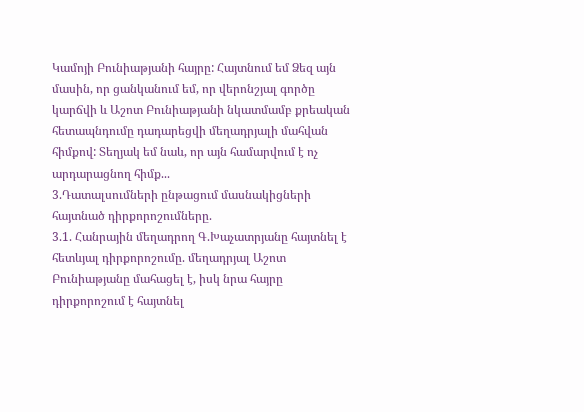Կամոյի Բունիաթյանի հայրը: Հայտնում եմ Ձեզ այն մասին, որ ցանկանում եմ, որ վերոնշյալ գործը կարճվի և Աշոտ Բունիաթյանի նկատմամբ քրեական հետապնդումը դադարեցվի մեղադրյալի մահվան հիմքով: Տեղյակ եմ նաև, որ այն համարվում է ոչ արդարացնող հիմք...
3.Դատալսումների ընթացում մասնակիցների հայտնած դիրքորոշումները.
3.1. Հանրային մեղադրող Գ.Խաչատրյանը հայտնել է հետևյալ դիրքորոշումը. մեղադրյալ Աշոտ Բունիաթյանը մահացել է, իսկ նրա հայրը դիրքորոշում է հայտնել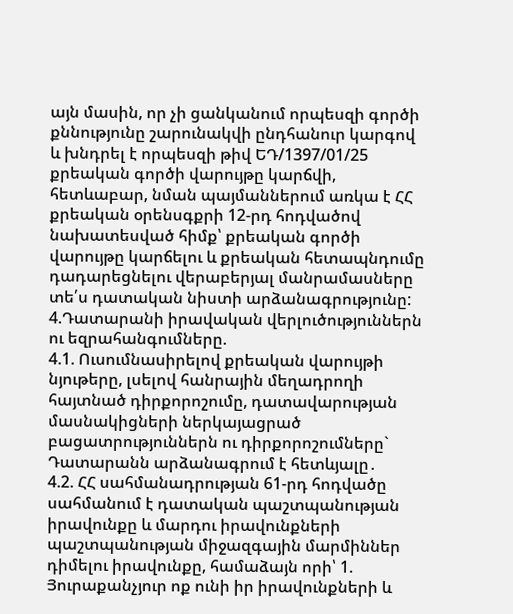այն մասին, որ չի ցանկանում որպեսզի գործի քննությունը շարունակվի ընդհանուր կարգով և խնդրել է որպեսզի թիվ ԵԴ/1397/01/25 քրեական գործի վարույթը կարճվի, հետևաբար, նման պայմաններում առկա է ՀՀ քրեական օրենսգքրի 12-րդ հոդվածով նախատեսված հիմք՝ քրեական գործի վարույթը կարճելու և քրեական հետապնդումը դադարեցնելու վերաբերյալ մանրամասները տե՛ս դատական նիստի արձանագրությունը:
4.Դատարանի իրավական վերլուծություններն ու եզրահանգումները.
4.1. Ուսումնասիրելով քրեական վարույթի նյութերը, լսելով հանրային մեղադրողի հայտնած դիրքորոշումը, դատավարության մասնակիցների ներկայացրած բացատրություններն ու դիրքորոշումները` Դատարանն արձանագրում է հետևյալը․
4.2. ՀՀ սահմանադրության 61-րդ հոդվածը սահմանում է դատական պաշտպանության իրավունքը և մարդու իրավունքների պաշտպանության միջազգային մարմիններ դիմելու իրավունքը, համաձայն որի՝ 1. Յուրաքանչյուր ոք ունի իր իրավունքների և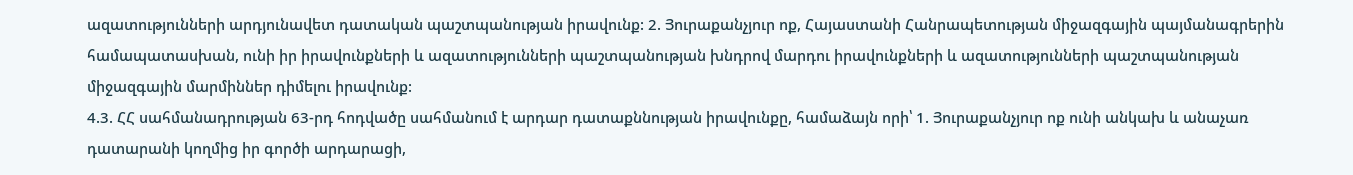ազատությունների արդյունավետ դատական պաշտպանության իրավունք: 2. Յուրաքանչյուր ոք, Հայաստանի Հանրապետության միջազգային պայմանագրերին համապատասխան, ունի իր իրավունքների և ազատությունների պաշտպանության խնդրով մարդու իրավունքների և ազատությունների պաշտպանության միջազգային մարմիններ դիմելու իրավունք:
4.3. ՀՀ սահմանադրության 63-րդ հոդվածը սահմանում է արդար դատաքննության իրավունքը, համաձայն որի՝ 1. Յուրաքանչյուր ոք ունի անկախ և անաչառ դատարանի կողմից իր գործի արդարացի,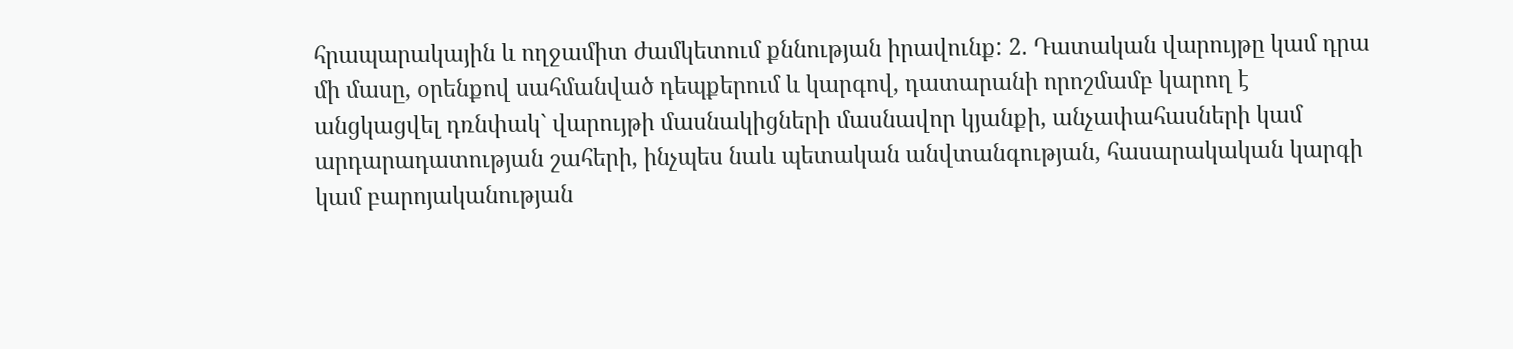հրապարակային և ողջամիտ ժամկետում քննության իրավունք: 2. Դատական վարույթը կամ դրա մի մասը, օրենքով սահմանված դեպքերում և կարգով, դատարանի որոշմամբ կարող է անցկացվել դռնփակ` վարույթի մասնակիցների մասնավոր կյանքի, անչափահասների կամ արդարադատության շահերի, ինչպես նաև պետական անվտանգության, հասարակական կարգի կամ բարոյականության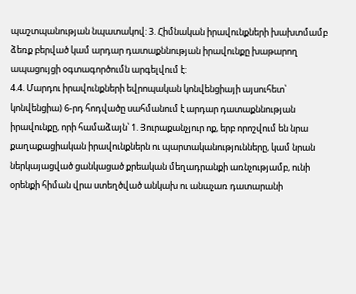պաշտպանության նպատակով: 3. Հիմնական իրավունքների խախտմամբ ձեռք բերված կամ արդար դատաքննության իրավունքը խաթարող ապացույցի օգտագործումն արգելվում է:
4.4. Մարդու իրավունքների եվրոպական կոնվենցիայի այսուհետ՝ կոնվենցիա) 6-րդ հոդվածը սահմանում է արդար դատաքննության իրավունքը, որի համաձայն՝ 1. Յուրաքանչյուր ոք, երբ որոշվում են նրա քաղաքացիական իրավունքներն ու պարտականությունները, կամ նրան ներկայացված ցանկացած քրեական մեղադրանքի առնչությամբ, ունի օրենքի հիման վրա ստեղծված անկախ ու անաչառ դատարանի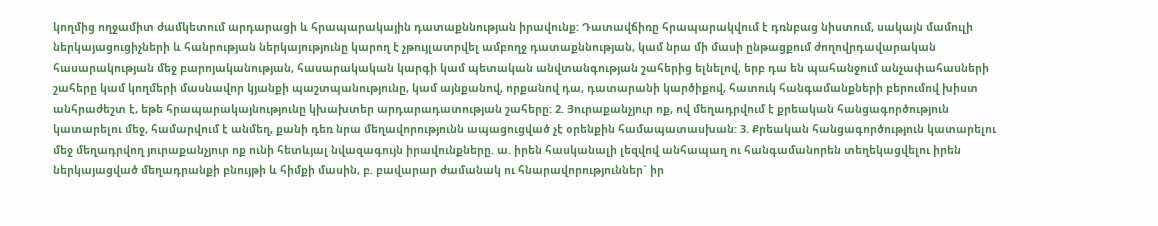կողմից ողջամիտ ժամկետում արդարացի և հրապարակային դատաքննության իրավունք: Դատավճիռը հրապարակվում է դռնբաց նիստում, սակայն մամուլի ներկայացուցիչների և հանրության ներկայությունը կարող է չթույլատրվել ամբողջ դատաքննության, կամ նրա մի մասի ընթացքում ժողովրդավարական հասարակության մեջ բարոյականության, հասարակական կարգի կամ պետական անվտանգության շահերից ելնելով, երբ դա են պահանջում անչափահասների շահերը կամ կողմերի մասնավոր կյանքի պաշտպանությունը, կամ այնքանով, որքանով դա, դատարանի կարծիքով, հատուկ հանգամանքների բերումով խիստ անհրաժեշտ է, եթե հրապարակայնությունը կխախտեր արդարադատության շահերը: 2. Յուրաքանչյուր ոք, ով մեղադրվում է քրեական հանցագործություն կատարելու մեջ, համարվում է անմեղ, քանի դեռ նրա մեղավորությունն ապացուցված չէ օրենքին համապատասխան: 3. Քրեական հանցագործություն կատարելու մեջ մեղադրվող յուրաքանչյուր ոք ունի հետևյալ նվազագույն իրավունքները. ա. իրեն հասկանալի լեզվով անհապաղ ու հանգամանորեն տեղեկացվելու իրեն ներկայացված մեղադրանքի բնույթի և հիմքի մասին, բ. բավարար ժամանակ ու հնարավորություններ` իր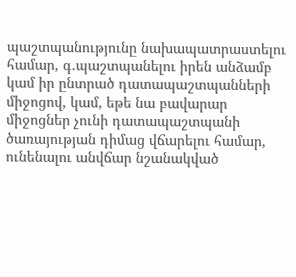պաշտպանությունը նախապատրաստելու համար, գ.պաշտպանելու իրեն անձամբ կամ իր ընտրած դատապաշտպանների միջոցով, կամ, եթե նա բավարար միջոցներ չունի դատապաշտպանի ծառայության դիմաց վճարելու համար, ունենալու անվճար նշանակված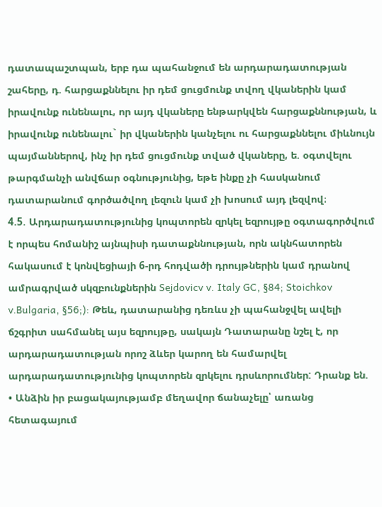դատապաշտպան, երբ դա պահանջում են արդարադատության շահերը, դ. հարցաքննելու իր դեմ ցուցմունք տվող վկաներին կամ իրավունք ունենալու, որ այդ վկաները ենթարկվեն հարցաքննության, և իրավունք ունենալու` իր վկաներին կանչելու ու հարցաքննելու միևնույն պայմաններով, ինչ իր դեմ ցուցմունք տված վկաները, ե. օգտվելու թարգմանչի անվճար օգնությունից, եթե ինքը չի հասկանում դատարանում գործածվող լեզուն կամ չի խոսում այդ լեզվով։
4.5. Արդարադատությունից կոպտորեն զրկել եզրույթը օգտագործվում է որպես հոմանիշ այնպիսի դատաքննության, որն ակնհատորեն հակասում է կոնվեցիայի 6-րդ հոդվածի դրույթներին կամ դրանով ամրագրված սկզբունքներին Sejdovicv v. Italy GC, §84; Stoichkov v.Bulgaria, §56;): Թեև, դատարանից դեռևս չի պահանջվել ավելի ճշգրիտ սահմանել այս եզրույթը, սակայն Դատարանը նշել է, որ արդարադատության որոշ ձևեր կարող են համարվել արդարադատությունից կոպտորեն զրկելու դրսևորումներ: Դրանք են.
• Անձին իր բացակայությամբ մեղավոր ճանաչելը՝ առանց հետագայում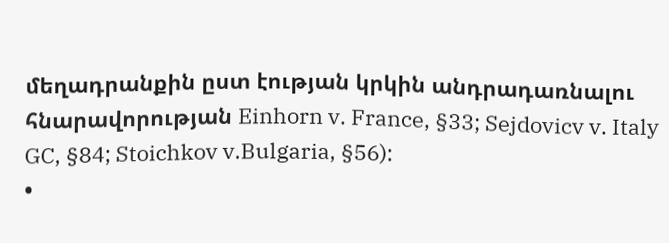մեղադրանքին ըստ էության կրկին անդրադառնալու հնարավորության Einhorn v. France, §33; Sejdovicv v. Italy GC, §84; Stoichkov v.Bulgaria, §56):
•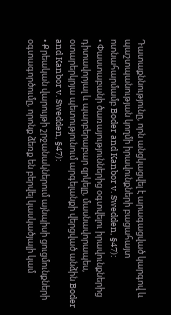Դատաքննությունը, որն անցկացվել է արագացված կարգով և պաշտպանության կողմի իրավունքների բացահայտ ոտնահարմամբ Boder and Kanbor v. Swedden, §47):
• Փաստաբանի ծառայություններից օգտվելու իրավունքներից դիտավորյալ և պարբերաբար զրկելը, մասնավորապես, օտարերկրյա պետությունում արգելանքի վերցված անձին Boder and Kanbor v. Swedden, §47):
• Քրեական վարույթի շրջանակներում այնպիսի ցուցմունքների օգտագործումը, որոնք ձեռք են բերվել կասկածյալի կամ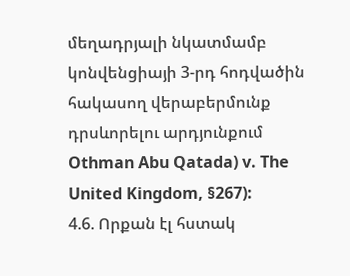մեղադրյալի նկատմամբ կոնվենցիայի 3-րդ հոդվածին հակասող վերաբերմունք դրսևորելու արդյունքում Othman Abu Qatada) v. The United Kingdom, §267):
4.6. Որքան էլ հստակ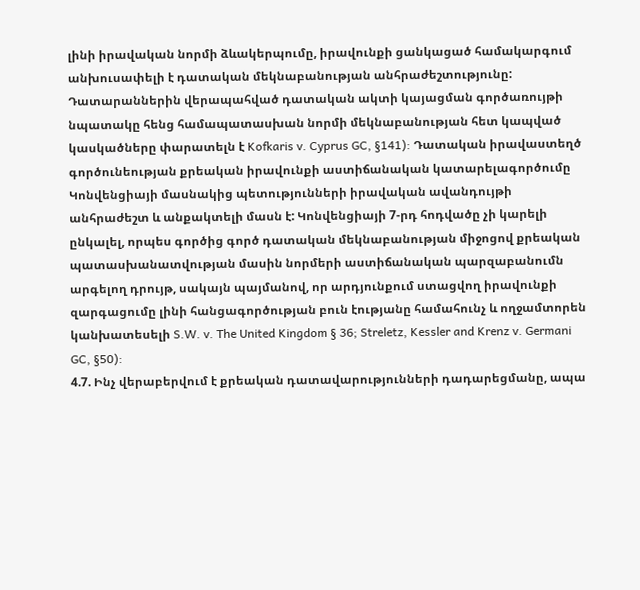լինի իրավական նորմի ձևակերպումը, իրավունքի ցանկացած համակարգում անխուսափելի է դատական մեկնաբանության անհրաժեշտությունը: Դատարաններին վերապահված դատական ակտի կայացման գործառույթի նպատակը հենց համապատասխան նորմի մեկնաբանության հետ կապված կասկածները փարատելն է Kofkaris v. Cyprus GC, §141): Դատական իրավաստեղծ գործունեության քրեական իրավունքի աստիճանական կատարելագործումը Կոնվենցիայի մասնակից պետությունների իրավական ավանդույթի անհրաժեշտ և անքակտելի մասն է: Կոնվենցիայի 7-րդ հոդվածը չի կարելի ընկալել, որպես գործից գործ դատական մեկնաբանության միջոցով քրեական պատասխանատվության մասին նորմերի աստիճանական պարզաբանումն արգելող դրույթ, սակայն պայմանով, որ արդյունքում ստացվող իրավունքի զարգացումը լինի հանցագործության բուն էությանը համահունչ և ողջամտորեն կանխատեսելի S.W. v. The United Kingdom § 36; Streletz, Kessler and Krenz v. Germani GC, §50):
4.7. Ինչ վերաբերվում է քրեական դատավարությունների դադարեցմանը, ապա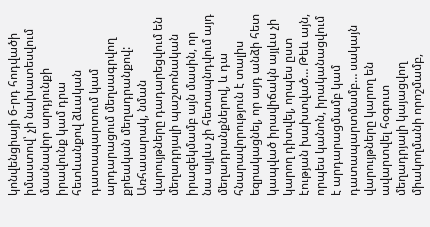կոնվենցիայի 6-րդ հոդվածի իմաստով՝ չի նախատեսվում մասնավոր արդյունքի իրավունք կամ դրա հետևանքով ձևական դատապարտում կամ արդարացում մեղսագրվող քրեական մեղադրանքով: Առհասարակ, նման վարույթները դադարեցվում են մեղադրյալի պաշտոնական իրազեկմամբ այն մասին, որ նա այլևս չի հետապնդվում այդ մեղադրանքներով, և դա հնարավորություն է տալիս եզրակացնել, որ այդ անձի հետ կապված իրավիճակն այլևս չի կարող դիտվել, որպես ըստ էության խախտված… Թեև այն, որպես կանոն, իրականացվում է արդարացմամբ կամ դատապարտմամբ… սակայն վարույթները կարող են ավարտվել հօգուտ մեղադրյալի կայացվող միակողմանի որոշմամբ,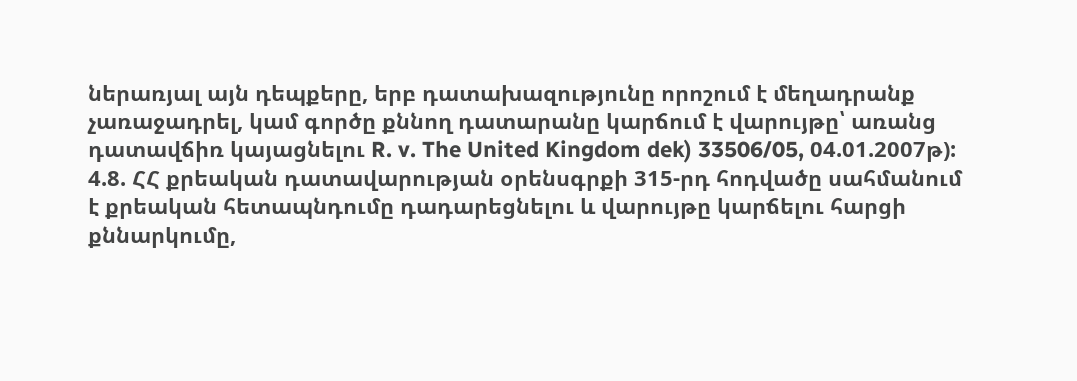ներառյալ այն դեպքերը, երբ դատախազությունը որոշում է մեղադրանք չառաջադրել, կամ գործը քննող դատարանը կարճում է վարույթը՝ առանց դատավճիռ կայացնելու R. v. The United Kingdom dek) 33506/05, 04.01.2007թ):
4.8. ՀՀ քրեական դատավարության օրենսգրքի 315-րդ հոդվածը սահմանում է քրեական հետապնդումը դադարեցնելու և վարույթը կարճելու հարցի քննարկումը,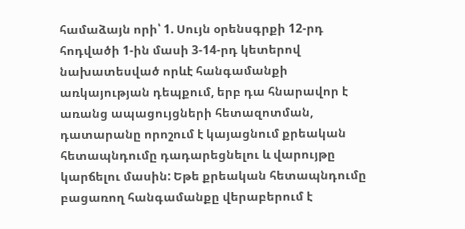համաձայն որի՝ 1. Սույն օրենսգրքի 12-րդ հոդվածի 1-ին մասի 3-14-րդ կետերով նախատեսված որևէ հանգամանքի առկայության դեպքում, երբ դա հնարավոր է առանց ապացույցների հետազոտման, դատարանը որոշում է կայացնում քրեական հետապնդումը դադարեցնելու և վարույթը կարճելու մասին: Եթե քրեական հետապնդումը բացառող հանգամանքը վերաբերում է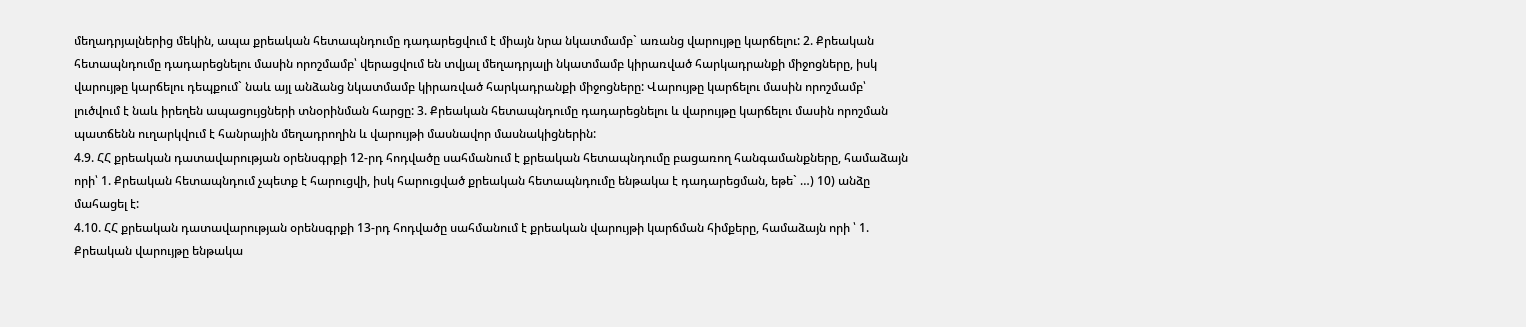մեղադրյալներից մեկին, ապա քրեական հետապնդումը դադարեցվում է միայն նրա նկատմամբ` առանց վարույթը կարճելու: 2. Քրեական հետապնդումը դադարեցնելու մասին որոշմամբ՝ վերացվում են տվյալ մեղադրյալի նկատմամբ կիրառված հարկադրանքի միջոցները, իսկ վարույթը կարճելու դեպքում` նաև այլ անձանց նկատմամբ կիրառված հարկադրանքի միջոցները: Վարույթը կարճելու մասին որոշմամբ՝ լուծվում է նաև իրեղեն ապացույցների տնօրինման հարցը: 3. Քրեական հետապնդումը դադարեցնելու և վարույթը կարճելու մասին որոշման պատճենն ուղարկվում է հանրային մեղադրողին և վարույթի մասնավոր մասնակիցներին:
4.9. ՀՀ քրեական դատավարության օրենսգրքի 12-րդ հոդվածը սահմանում է քրեական հետապնդումը բացառող հանգամանքները, համաձայն որի՝ 1. Քրեական հետապնդում չպետք է հարուցվի, իսկ հարուցված քրեական հետապնդումը ենթակա է դադարեցման, եթե` …) 10) անձը մահացել է:
4.10. ՀՀ քրեական դատավարության օրենսգրքի 13-րդ հոդվածը սահմանում է քրեական վարույթի կարճման հիմքերը, համաձայն որի ՝ 1. Քրեական վարույթը ենթակա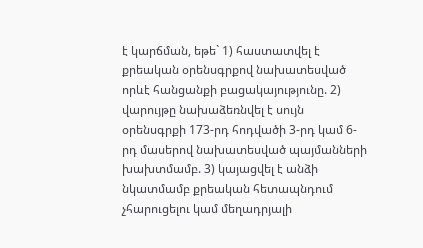է կարճման, եթե` 1) հաստատվել է քրեական օրենսգրքով նախատեսված որևէ հանցանքի բացակայությունը. 2) վարույթը նախաձեռնվել է սույն օրենսգրքի 173-րդ հոդվածի 3-րդ կամ 6-րդ մասերով նախատեսված պայմանների խախտմամբ. 3) կայացվել է անձի նկատմամբ քրեական հետապնդում չհարուցելու կամ մեղադրյալի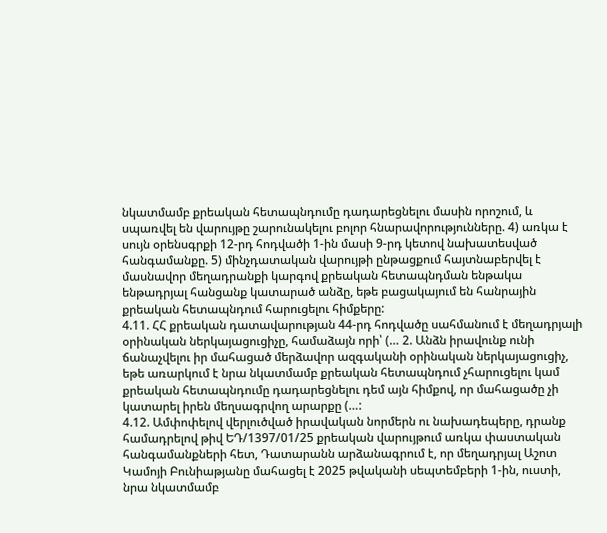նկատմամբ քրեական հետապնդումը դադարեցնելու մասին որոշում, և սպառվել են վարույթը շարունակելու բոլոր հնարավորությունները. 4) առկա է սույն օրենսգրքի 12-րդ հոդվածի 1-ին մասի 9-րդ կետով նախատեսված հանգամանքը. 5) մինչդատական վարույթի ընթացքում հայտնաբերվել է մասնավոր մեղադրանքի կարգով քրեական հետապնդման ենթակա ենթադրյալ հանցանք կատարած անձը, եթե բացակայում են հանրային քրեական հետապնդում հարուցելու հիմքերը:
4.11. ՀՀ քրեական դատավարության 44-րդ հոդվածը սահմանում է մեղադրյալի օրինական ներկայացուցիչը, համաձայն որի՝ (… 2. Անձն իրավունք ունի ճանաչվելու իր մահացած մերձավոր ազգականի օրինական ներկայացուցիչ, եթե առարկում է նրա նկատմամբ քրեական հետապնդում չհարուցելու կամ քրեական հետապնդումը դադարեցնելու դեմ այն հիմքով, որ մահացածը չի կատարել իրեն մեղսագրվող արարքը (…:
4.12. Ամփոփելով վերլուծված իրավական նորմերն ու նախադեպերը, դրանք համադրելով թիվ ԵԴ/1397/01/25 քրեական վարույթում առկա փաստական հանգամանքների հետ, Դատարանն արձանագրում է, որ մեղադրյալ Աշոտ Կամոյի Բունիաթյանը մահացել է 2025 թվականի սեպտեմբերի 1-ին, ուստի, նրա նկատմամբ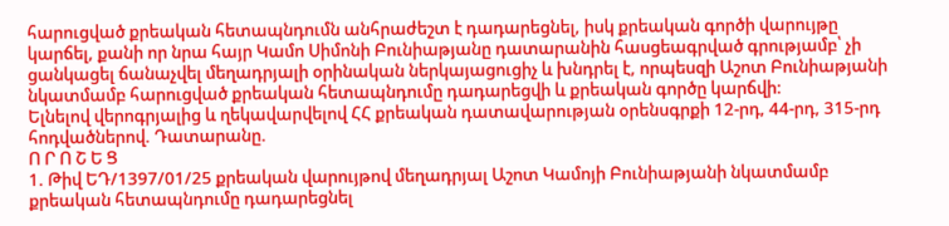հարուցված քրեական հետապնդումն անհրաժեշտ է դադարեցնել, իսկ քրեական գործի վարույթը կարճել, քանի որ նրա հայր Կամո Սիմոնի Բունիաթյանը դատարանին հասցեագրված գրությամբ՝ չի ցանկացել ճանաչվել մեղադրյալի օրինական ներկայացուցիչ և խնդրել է, որպեսզի Աշոտ Բունիաթյանի նկատմամբ հարուցված քրեական հետապնդումը դադարեցվի և քրեական գործը կարճվի:
Ելնելով վերոգրյալից և ղեկավարվելով ՀՀ քրեական դատավարության օրենսգրքի 12-րդ, 44-րդ, 315-րդ հոդվածներով. Դատարանը.
Ո Ր Ո Շ Ե Ց
1. Թիվ ԵԴ/1397/01/25 քրեական վարույթով մեղադրյալ Աշոտ Կամոյի Բունիաթյանի նկատմամբ քրեական հետապնդումը դադարեցնել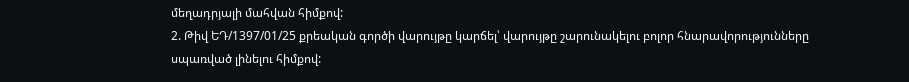մեղադրյալի մահվան հիմքով:
2. Թիվ ԵԴ/1397/01/25 քրեական գործի վարույթը կարճել՝ վարույթը շարունակելու բոլոր հնարավորությունները սպառված լինելու հիմքով: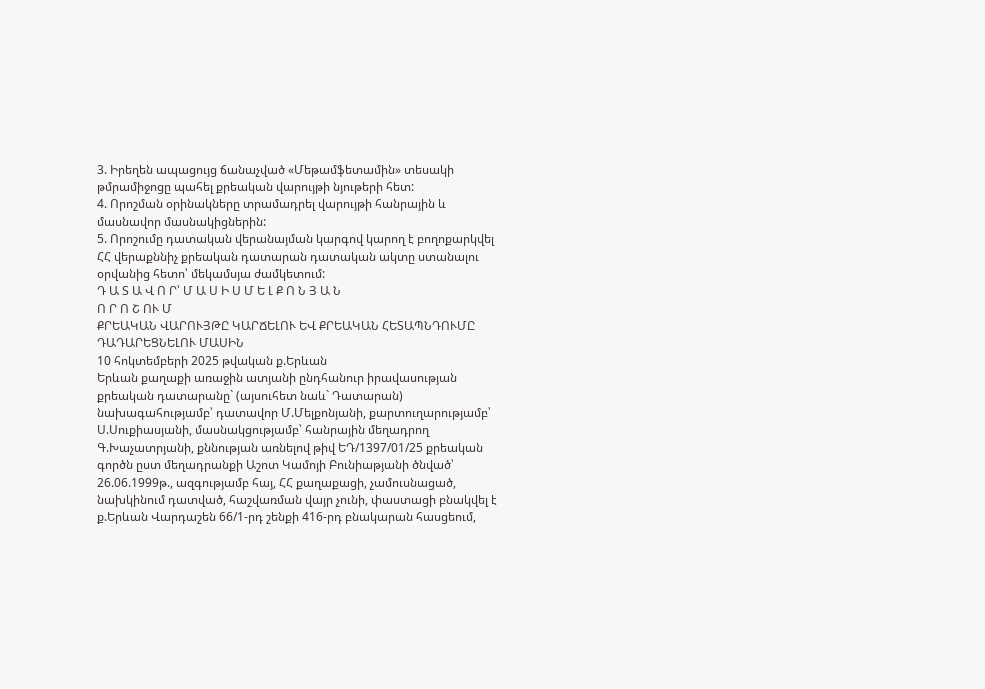3. Իրեղեն ապացույց ճանաչված «Մեթամֆետամին» տեսակի թմրամիջոցը պահել քրեական վարույթի նյութերի հետ:
4. Որոշման օրինակները տրամադրել վարույթի հանրային և մասնավոր մասնակիցներին:
5. Որոշումը դատական վերանայման կարգով կարող է բողոքարկվել ՀՀ վերաքննիչ քրեական դատարան դատական ակտը ստանալու օրվանից հետո՝ մեկամսյա ժամկետում:
Դ Ա Տ Ա Վ Ո Ր՝ Մ Ա Ս Ի Ս Մ Ե Լ Ք Ո Ն Յ Ա Ն
Ո Ր Ո Շ ՈՒ Մ
ՔՐԵԱԿԱՆ ՎԱՐՈՒՅԹԸ ԿԱՐՃԵԼՈՒ ԵՎ ՔՐԵԱԿԱՆ ՀԵՏԱՊՆԴՈՒՄԸ
ԴԱԴԱՐԵՑՆԵԼՈՒ ՄԱՍԻՆ
10 հոկտեմբերի 2025 թվական ք.Երևան
Երևան քաղաքի առաջին ատյանի ընդհանուր իրավասության քրեական դատարանը` (այսուհետ նաև` Դատարան) նախագահությամբ՝ դատավոր Մ.Մելքոնյանի, քարտուղարությամբ՝ Ս.Սուքիասյանի, մասնակցությամբ՝ հանրային մեղադրող Գ.Խաչատրյանի, քննության առնելով թիվ ԵԴ/1397/01/25 քրեական գործն ըստ մեղադրանքի Աշոտ Կամոյի Բունիաթյանի ծնված՝ 26.06.1999թ., ազգությամբ հայ, ՀՀ քաղաքացի, չամուսնացած, նախկինում դատված, հաշվառման վայր չունի, փաստացի բնակվել է ք.Երևան Վարդաշեն 66/1-րդ շենքի 416-րդ բնակարան հասցեում,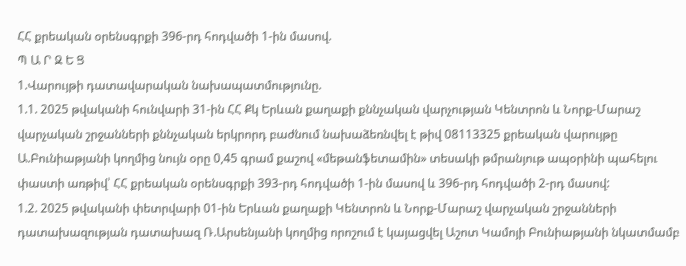ՀՀ քրեական օրենսգրքի 396-րդ հոդվածի 1-ին մասով.
Պ Ա Ր Զ Ե Ց
1.Վարույթի դատավարական նախապատմությունը.
1.1. 2025 թվականի հունվարի 31-ին ՀՀ Քկ Երևան քաղաքի քննչական վարչության Կենտրոն և Նորք-Մարաշ վարչական շրջանների քննչական երկրորդ բաժնում նախաձեռնվել է թիվ 08113325 քրեական վարույթը Ա.Բունիաթյանի կողմից նույն օրը 0,45 գրամ քաշով «մեթանֆետամին» տեսակի թմրանյութ ապօրինի պահելու փաստի առթիվ՝ ՀՀ քրեական օրենսգրքի 393-րդ հոդվածի 1-ին մասով և 396-րդ հոդվածի 2-րդ մասով:
1.2. 2025 թվականի փետրվարի 01-ին Երևան քաղաքի Կենտրոն և Նորք-Մարաշ վարչական շրջանների դատախազության դատախազ Ռ.Արսենյանի կողմից որոշում է կայացվել Աշոտ Կամոյի Բունիաթյանի նկատմամբ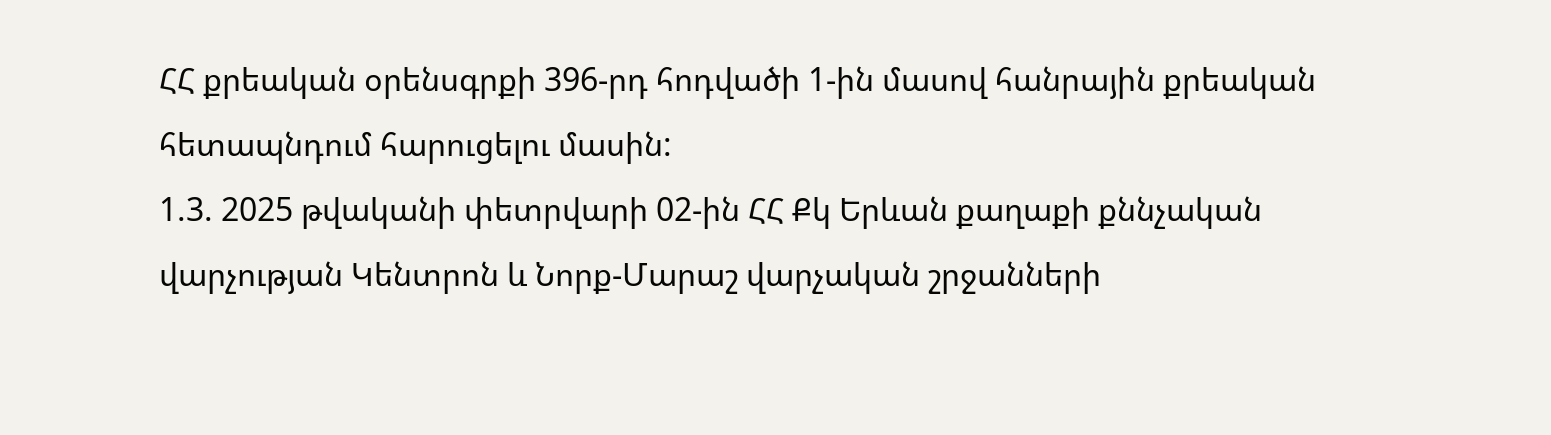ՀՀ քրեական օրենսգրքի 396-րդ հոդվածի 1-ին մասով հանրային քրեական հետապնդում հարուցելու մասին:
1.3. 2025 թվականի փետրվարի 02-ին ՀՀ Քկ Երևան քաղաքի քննչական վարչության Կենտրոն և Նորք-Մարաշ վարչական շրջանների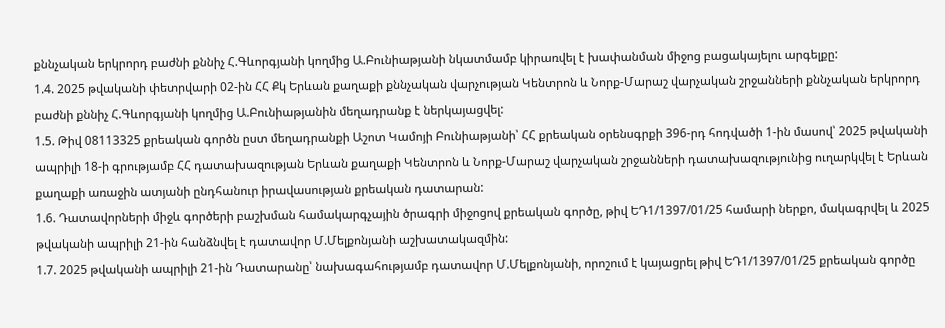քննչական երկրորդ բաժնի քննիչ Հ.Գևորգյանի կողմից Ա.Բունիաթյանի նկատմամբ կիրառվել է խափանման միջոց բացակայելու արգելքը:
1.4. 2025 թվականի փետրվարի 02-ին ՀՀ Քկ Երևան քաղաքի քննչական վարչության Կենտրոն և Նորք-Մարաշ վարչական շրջանների քննչական երկրորդ բաժնի քննիչ Հ.Գևորգյանի կողմից Ա.Բունիաթյանին մեղադրանք է ներկայացվել:
1.5. Թիվ 08113325 քրեական գործն ըստ մեղադրանքի Աշոտ Կամոյի Բունիաթյանի՝ ՀՀ քրեական օրենսգրքի 396-րդ հոդվածի 1-ին մասով՝ 2025 թվականի ապրիլի 18-ի գրությամբ ՀՀ դատախազության Երևան քաղաքի Կենտրոն և Նորք-Մարաշ վարչական շրջանների դատախազությունից ուղարկվել է Երևան քաղաքի առաջին ատյանի ընդհանուր իրավասության քրեական դատարան:
1.6. Դատավորների միջև գործերի բաշխման համակարգչային ծրագրի միջոցով քրեական գործը, թիվ ԵԴ1/1397/01/25 համարի ներքո, մակագրվել և 2025 թվականի ապրիլի 21-ին հանձնվել է դատավոր Մ.Մելքոնյանի աշխատակազմին:
1.7. 2025 թվականի ապրիլի 21-ին Դատարանը՝ նախագահությամբ դատավոր Մ.Մելքոնյանի, որոշում է կայացրել թիվ ԵԴ1/1397/01/25 քրեական գործը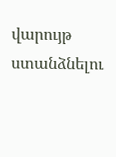վարույթ ստանձնելու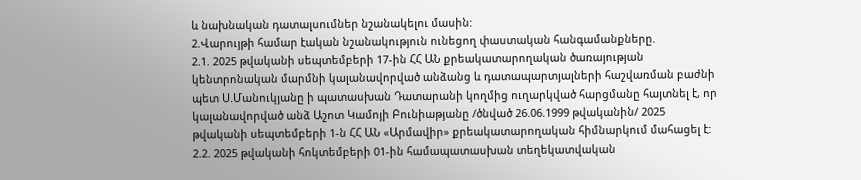և նախնական դատալսումներ նշանակելու մասին:
2.Վարույթի համար էական նշանակություն ունեցող փաստական հանգամանքները.
2.1. 2025 թվականի սեպտեմբերի 17-ին ՀՀ ԱՆ քրեակատարողական ծառայության կենտրոնական մարմնի կալանավորված անձանց և դատապարտյալների հաշվառման բաժնի պետ Ս.Մանուկյանը ի պատասխան Դատարանի կողմից ուղարկված հարցմանը հայտնել է, որ կալանավորված անձ Աշոտ Կամոյի Բունիաթյանը /ծնված 26.06.1999 թվականին/ 2025 թվականի սեպտեմբերի 1-ն ՀՀ ԱՆ «Արմավիր» քրեակատարողական հիմնարկում մահացել է:
2.2. 2025 թվականի հոկտեմբերի 01-ին համապատասխան տեղեկատվական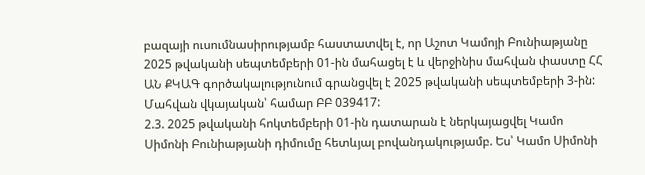բազայի ուսումնասիրությամբ հաստատվել է, որ Աշոտ Կամոյի Բունիաթյանը 2025 թվականի սեպտեմբերի 01-ին մահացել է և վերջինիս մահվան փաստը ՀՀ ԱՆ ՔԿԱԳ գործակալությունում գրանցվել է 2025 թվականի սեպտեմբերի 3-ին: Մահվան վկայական՝ համար ԲԲ 039417:
2.3. 2025 թվականի հոկտեմբերի 01-ին դատարան է ներկայացվել Կամո Սիմոնի Բունիաթյանի դիմումը հետևյալ բովանդակությամբ. Ես՝ Կամո Սիմոնի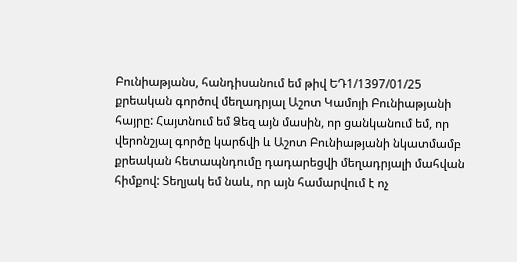Բունիաթյանս, հանդիսանում եմ թիվ ԵԴ1/1397/01/25 քրեական գործով մեղադրյալ Աշոտ Կամոյի Բունիաթյանի հայրը: Հայտնում եմ Ձեզ այն մասին, որ ցանկանում եմ, որ վերոնշյալ գործը կարճվի և Աշոտ Բունիաթյանի նկատմամբ քրեական հետապնդումը դադարեցվի մեղադրյալի մահվան հիմքով: Տեղյակ եմ նաև, որ այն համարվում է ոչ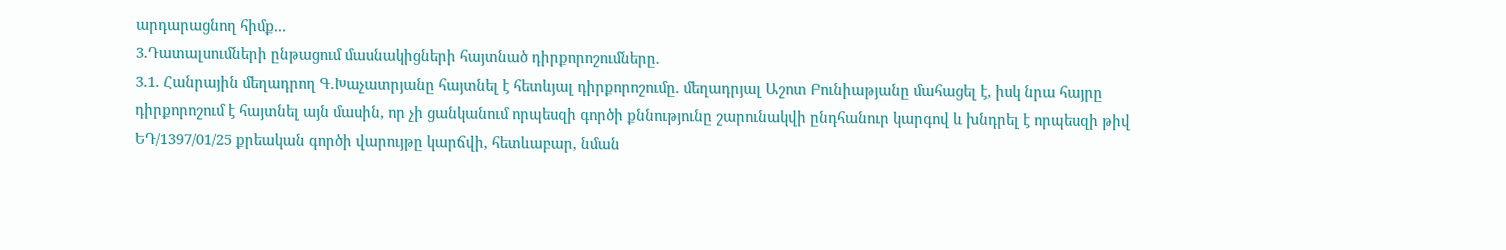արդարացնող հիմք...
3.Դատալսումների ընթացում մասնակիցների հայտնած դիրքորոշումները.
3.1. Հանրային մեղադրող Գ.Խաչատրյանը հայտնել է հետևյալ դիրքորոշումը. մեղադրյալ Աշոտ Բունիաթյանը մահացել է, իսկ նրա հայրը դիրքորոշում է հայտնել այն մասին, որ չի ցանկանում որպեսզի գործի քննությունը շարունակվի ընդհանուր կարգով և խնդրել է որպեսզի թիվ ԵԴ/1397/01/25 քրեական գործի վարույթը կարճվի, հետևաբար, նման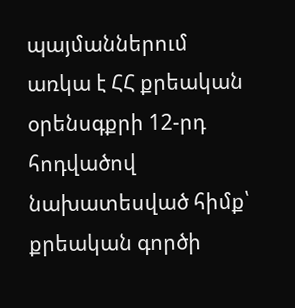պայմաններում առկա է ՀՀ քրեական օրենսգքրի 12-րդ հոդվածով նախատեսված հիմք՝ քրեական գործի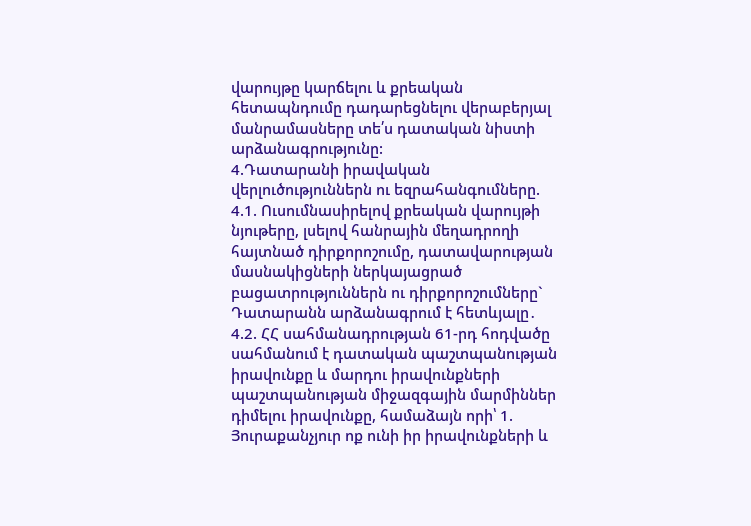վարույթը կարճելու և քրեական հետապնդումը դադարեցնելու վերաբերյալ մանրամասները տե՛ս դատական նիստի արձանագրությունը:
4.Դատարանի իրավական վերլուծություններն ու եզրահանգումները.
4.1. Ուսումնասիրելով քրեական վարույթի նյութերը, լսելով հանրային մեղադրողի հայտնած դիրքորոշումը, դատավարության մասնակիցների ներկայացրած բացատրություններն ու դիրքորոշումները` Դատարանն արձանագրում է հետևյալը․
4.2. ՀՀ սահմանադրության 61-րդ հոդվածը սահմանում է դատական պաշտպանության իրավունքը և մարդու իրավունքների պաշտպանության միջազգային մարմիններ դիմելու իրավունքը, համաձայն որի՝ 1. Յուրաքանչյուր ոք ունի իր իրավունքների և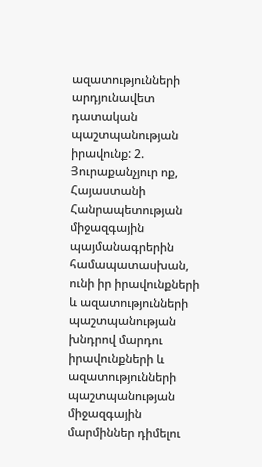ազատությունների արդյունավետ դատական պաշտպանության իրավունք: 2. Յուրաքանչյուր ոք, Հայաստանի Հանրապետության միջազգային պայմանագրերին համապատասխան, ունի իր իրավունքների և ազատությունների պաշտպանության խնդրով մարդու իրավունքների և ազատությունների պաշտպանության միջազգային մարմիններ դիմելու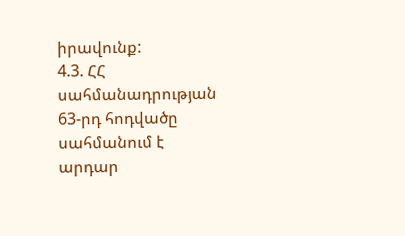իրավունք:
4.3. ՀՀ սահմանադրության 63-րդ հոդվածը սահմանում է արդար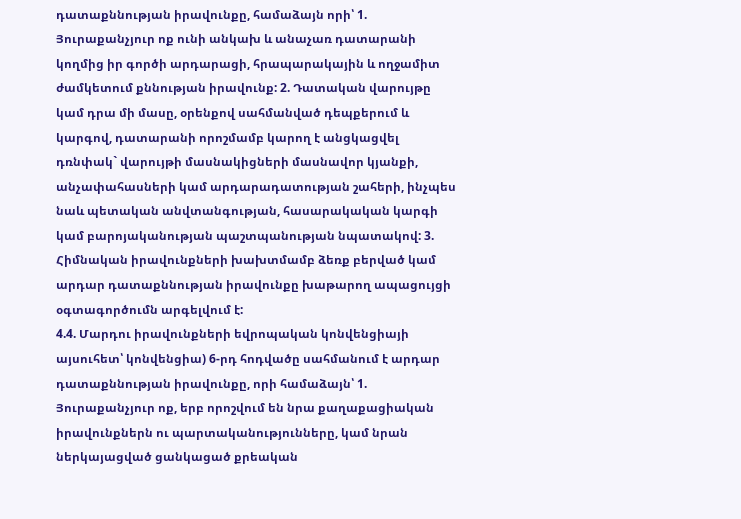դատաքննության իրավունքը, համաձայն որի՝ 1. Յուրաքանչյուր ոք ունի անկախ և անաչառ դատարանի կողմից իր գործի արդարացի, հրապարակային և ողջամիտ ժամկետում քննության իրավունք: 2. Դատական վարույթը կամ դրա մի մասը, օրենքով սահմանված դեպքերում և կարգով, դատարանի որոշմամբ կարող է անցկացվել դռնփակ` վարույթի մասնակիցների մասնավոր կյանքի, անչափահասների կամ արդարադատության շահերի, ինչպես նաև պետական անվտանգության, հասարակական կարգի կամ բարոյականության պաշտպանության նպատակով: 3. Հիմնական իրավունքների խախտմամբ ձեռք բերված կամ արդար դատաքննության իրավունքը խաթարող ապացույցի օգտագործումն արգելվում է:
4.4. Մարդու իրավունքների եվրոպական կոնվենցիայի այսուհետ՝ կոնվենցիա) 6-րդ հոդվածը սահմանում է արդար դատաքննության իրավունքը, որի համաձայն՝ 1. Յուրաքանչյուր ոք, երբ որոշվում են նրա քաղաքացիական իրավունքներն ու պարտականությունները, կամ նրան ներկայացված ցանկացած քրեական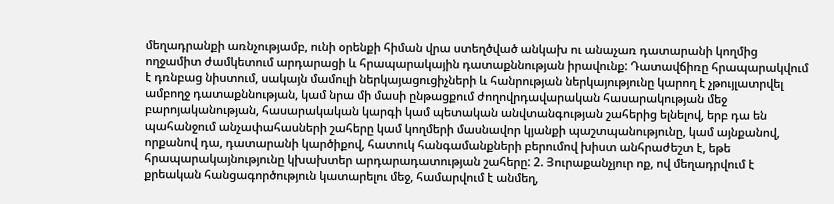մեղադրանքի առնչությամբ, ունի օրենքի հիման վրա ստեղծված անկախ ու անաչառ դատարանի կողմից ողջամիտ ժամկետում արդարացի և հրապարակային դատաքննության իրավունք: Դատավճիռը հրապարակվում է դռնբաց նիստում, սակայն մամուլի ներկայացուցիչների և հանրության ներկայությունը կարող է չթույլատրվել ամբողջ դատաքննության, կամ նրա մի մասի ընթացքում ժողովրդավարական հասարակության մեջ բարոյականության, հասարակական կարգի կամ պետական անվտանգության շահերից ելնելով, երբ դա են պահանջում անչափահասների շահերը կամ կողմերի մասնավոր կյանքի պաշտպանությունը, կամ այնքանով, որքանով դա, դատարանի կարծիքով, հատուկ հանգամանքների բերումով խիստ անհրաժեշտ է, եթե հրապարակայնությունը կխախտեր արդարադատության շահերը: 2. Յուրաքանչյուր ոք, ով մեղադրվում է քրեական հանցագործություն կատարելու մեջ, համարվում է անմեղ,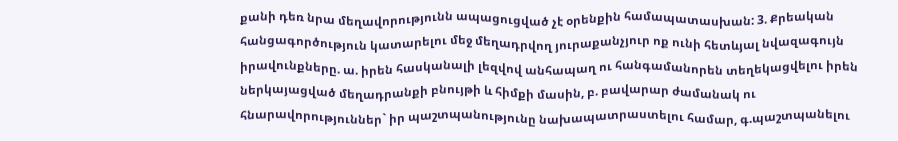քանի դեռ նրա մեղավորությունն ապացուցված չէ օրենքին համապատասխան: 3. Քրեական հանցագործություն կատարելու մեջ մեղադրվող յուրաքանչյուր ոք ունի հետևյալ նվազագույն իրավունքները. ա. իրեն հասկանալի լեզվով անհապաղ ու հանգամանորեն տեղեկացվելու իրեն ներկայացված մեղադրանքի բնույթի և հիմքի մասին, բ. բավարար ժամանակ ու հնարավորություններ` իր պաշտպանությունը նախապատրաստելու համար, գ.պաշտպանելու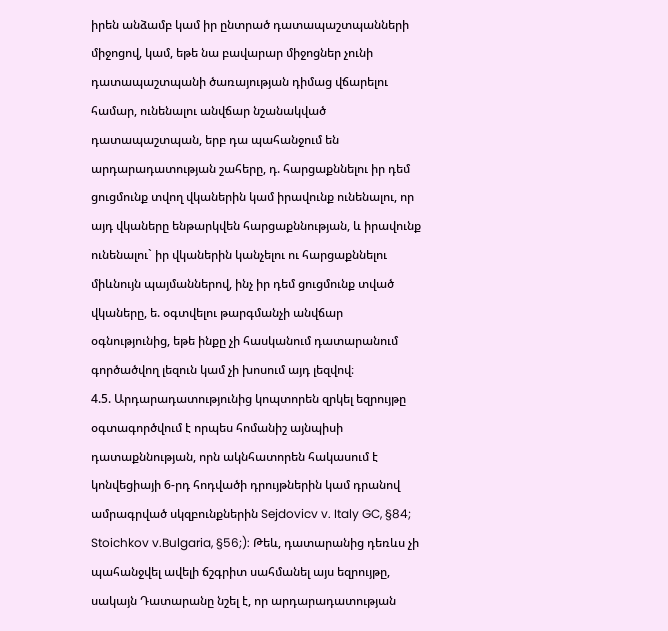իրեն անձամբ կամ իր ընտրած դատապաշտպանների միջոցով, կամ, եթե նա բավարար միջոցներ չունի դատապաշտպանի ծառայության դիմաց վճարելու համար, ունենալու անվճար նշանակված դատապաշտպան, երբ դա պահանջում են արդարադատության շահերը, դ. հարցաքննելու իր դեմ ցուցմունք տվող վկաներին կամ իրավունք ունենալու, որ այդ վկաները ենթարկվեն հարցաքննության, և իրավունք ունենալու` իր վկաներին կանչելու ու հարցաքննելու միևնույն պայմաններով, ինչ իր դեմ ցուցմունք տված վկաները, ե. օգտվելու թարգմանչի անվճար օգնությունից, եթե ինքը չի հասկանում դատարանում գործածվող լեզուն կամ չի խոսում այդ լեզվով։
4.5. Արդարադատությունից կոպտորեն զրկել եզրույթը օգտագործվում է որպես հոմանիշ այնպիսի դատաքննության, որն ակնհատորեն հակասում է կոնվեցիայի 6-րդ հոդվածի դրույթներին կամ դրանով ամրագրված սկզբունքներին Sejdovicv v. Italy GC, §84; Stoichkov v.Bulgaria, §56;): Թեև, դատարանից դեռևս չի պահանջվել ավելի ճշգրիտ սահմանել այս եզրույթը, սակայն Դատարանը նշել է, որ արդարադատության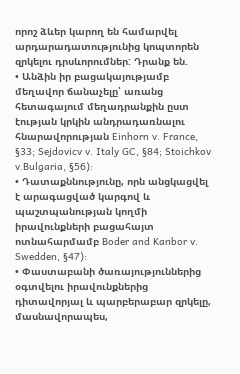որոշ ձևեր կարող են համարվել արդարադատությունից կոպտորեն զրկելու դրսևորումներ: Դրանք են.
• Անձին իր բացակայությամբ մեղավոր ճանաչելը՝ առանց հետագայում մեղադրանքին ըստ էության կրկին անդրադառնալու հնարավորության Einhorn v. France, §33; Sejdovicv v. Italy GC, §84; Stoichkov v.Bulgaria, §56):
• Դատաքննությունը, որն անցկացվել է արագացված կարգով և պաշտպանության կողմի իրավունքների բացահայտ ոտնահարմամբ Boder and Kanbor v. Swedden, §47):
• Փաստաբանի ծառայություններից օգտվելու իրավունքներից դիտավորյալ և պարբերաբար զրկելը, մասնավորապես,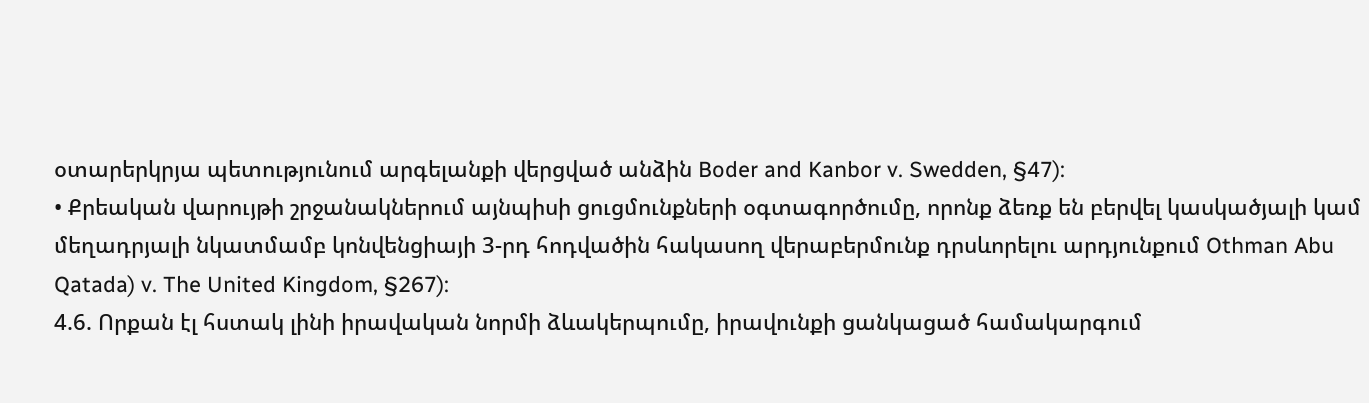օտարերկրյա պետությունում արգելանքի վերցված անձին Boder and Kanbor v. Swedden, §47):
• Քրեական վարույթի շրջանակներում այնպիսի ցուցմունքների օգտագործումը, որոնք ձեռք են բերվել կասկածյալի կամ մեղադրյալի նկատմամբ կոնվենցիայի 3-րդ հոդվածին հակասող վերաբերմունք դրսևորելու արդյունքում Othman Abu Qatada) v. The United Kingdom, §267):
4.6. Որքան էլ հստակ լինի իրավական նորմի ձևակերպումը, իրավունքի ցանկացած համակարգում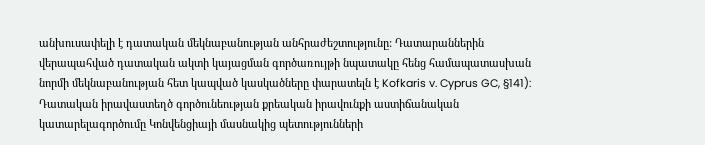անխուսափելի է դատական մեկնաբանության անհրաժեշտությունը: Դատարաններին վերապահված դատական ակտի կայացման գործառույթի նպատակը հենց համապատասխան նորմի մեկնաբանության հետ կապված կասկածները փարատելն է Kofkaris v. Cyprus GC, §141): Դատական իրավաստեղծ գործունեության քրեական իրավունքի աստիճանական կատարելագործումը Կոնվենցիայի մասնակից պետությունների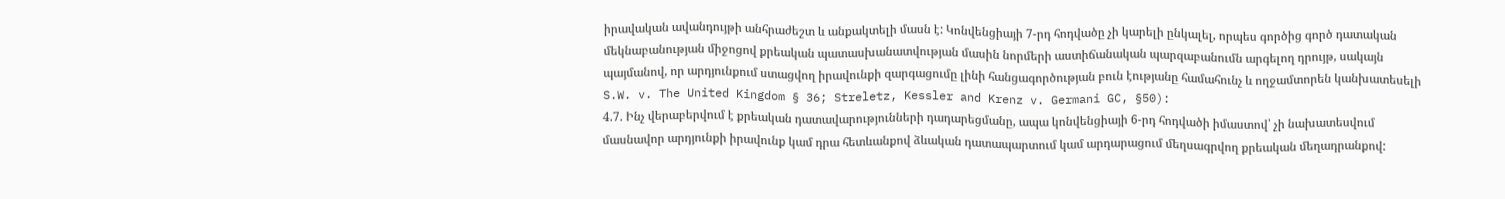իրավական ավանդույթի անհրաժեշտ և անքակտելի մասն է: Կոնվենցիայի 7-րդ հոդվածը չի կարելի ընկալել, որպես գործից գործ դատական մեկնաբանության միջոցով քրեական պատասխանատվության մասին նորմերի աստիճանական պարզաբանումն արգելող դրույթ, սակայն պայմանով, որ արդյունքում ստացվող իրավունքի զարգացումը լինի հանցագործության բուն էությանը համահունչ և ողջամտորեն կանխատեսելի S.W. v. The United Kingdom § 36; Streletz, Kessler and Krenz v. Germani GC, §50):
4.7. Ինչ վերաբերվում է քրեական դատավարությունների դադարեցմանը, ապա կոնվենցիայի 6-րդ հոդվածի իմաստով՝ չի նախատեսվում մասնավոր արդյունքի իրավունք կամ դրա հետևանքով ձևական դատապարտում կամ արդարացում մեղսագրվող քրեական մեղադրանքով: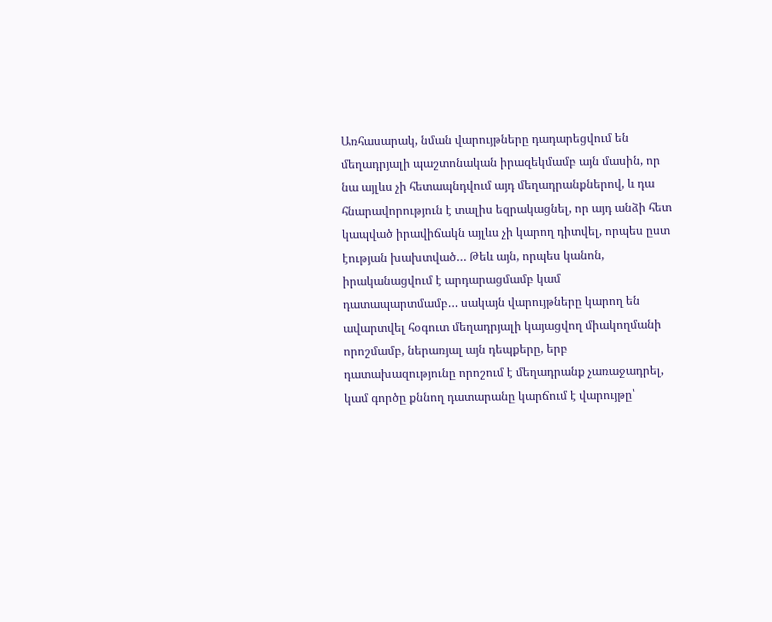Առհասարակ, նման վարույթները դադարեցվում են մեղադրյալի պաշտոնական իրազեկմամբ այն մասին, որ նա այլևս չի հետապնդվում այդ մեղադրանքներով, և դա հնարավորություն է տալիս եզրակացնել, որ այդ անձի հետ կապված իրավիճակն այլևս չի կարող դիտվել, որպես ըստ էության խախտված… Թեև այն, որպես կանոն, իրականացվում է արդարացմամբ կամ դատապարտմամբ… սակայն վարույթները կարող են ավարտվել հօգուտ մեղադրյալի կայացվող միակողմանի որոշմամբ, ներառյալ այն դեպքերը, երբ դատախազությունը որոշում է մեղադրանք չառաջադրել, կամ գործը քննող դատարանը կարճում է վարույթը՝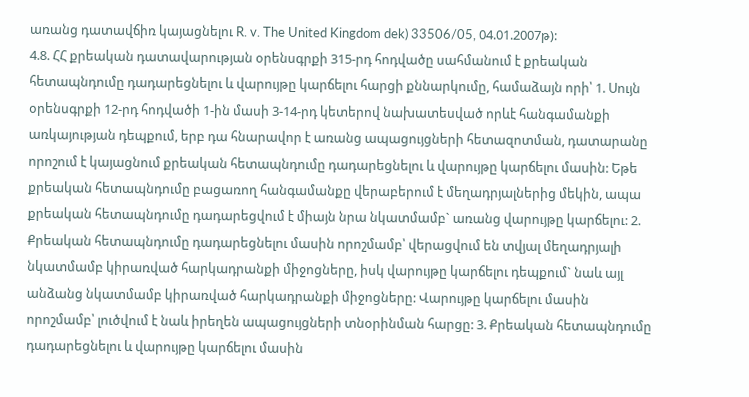առանց դատավճիռ կայացնելու R. v. The United Kingdom dek) 33506/05, 04.01.2007թ):
4.8. ՀՀ քրեական դատավարության օրենսգրքի 315-րդ հոդվածը սահմանում է քրեական հետապնդումը դադարեցնելու և վարույթը կարճելու հարցի քննարկումը, համաձայն որի՝ 1. Սույն օրենսգրքի 12-րդ հոդվածի 1-ին մասի 3-14-րդ կետերով նախատեսված որևէ հանգամանքի առկայության դեպքում, երբ դա հնարավոր է առանց ապացույցների հետազոտման, դատարանը որոշում է կայացնում քրեական հետապնդումը դադարեցնելու և վարույթը կարճելու մասին: Եթե քրեական հետապնդումը բացառող հանգամանքը վերաբերում է մեղադրյալներից մեկին, ապա քրեական հետապնդումը դադարեցվում է միայն նրա նկատմամբ` առանց վարույթը կարճելու: 2. Քրեական հետապնդումը դադարեցնելու մասին որոշմամբ՝ վերացվում են տվյալ մեղադրյալի նկատմամբ կիրառված հարկադրանքի միջոցները, իսկ վարույթը կարճելու դեպքում` նաև այլ անձանց նկատմամբ կիրառված հարկադրանքի միջոցները: Վարույթը կարճելու մասին որոշմամբ՝ լուծվում է նաև իրեղեն ապացույցների տնօրինման հարցը: 3. Քրեական հետապնդումը դադարեցնելու և վարույթը կարճելու մասին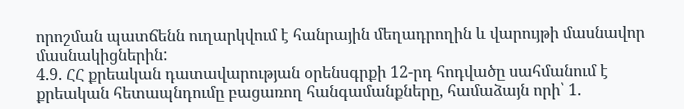որոշման պատճենն ուղարկվում է հանրային մեղադրողին և վարույթի մասնավոր մասնակիցներին:
4.9. ՀՀ քրեական դատավարության օրենսգրքի 12-րդ հոդվածը սահմանում է քրեական հետապնդումը բացառող հանգամանքները, համաձայն որի՝ 1.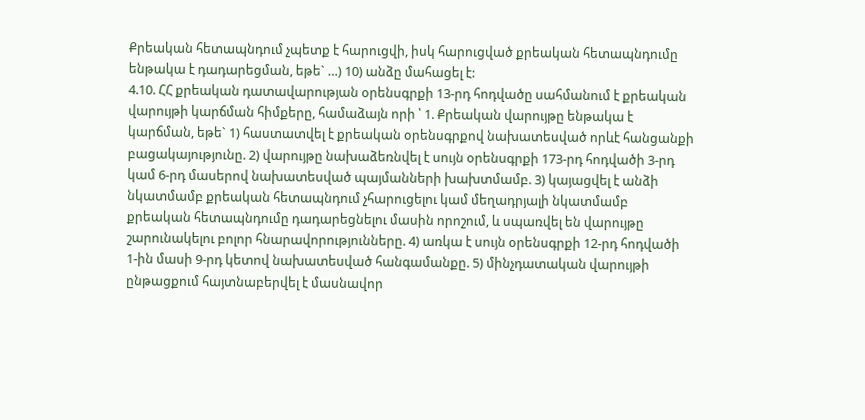Քրեական հետապնդում չպետք է հարուցվի, իսկ հարուցված քրեական հետապնդումը ենթակա է դադարեցման, եթե` …) 10) անձը մահացել է:
4.10. ՀՀ քրեական դատավարության օրենսգրքի 13-րդ հոդվածը սահմանում է քրեական վարույթի կարճման հիմքերը, համաձայն որի ՝ 1. Քրեական վարույթը ենթակա է կարճման, եթե` 1) հաստատվել է քրեական օրենսգրքով նախատեսված որևէ հանցանքի բացակայությունը. 2) վարույթը նախաձեռնվել է սույն օրենսգրքի 173-րդ հոդվածի 3-րդ կամ 6-րդ մասերով նախատեսված պայմանների խախտմամբ. 3) կայացվել է անձի նկատմամբ քրեական հետապնդում չհարուցելու կամ մեղադրյալի նկատմամբ քրեական հետապնդումը դադարեցնելու մասին որոշում, և սպառվել են վարույթը շարունակելու բոլոր հնարավորությունները. 4) առկա է սույն օրենսգրքի 12-րդ հոդվածի 1-ին մասի 9-րդ կետով նախատեսված հանգամանքը. 5) մինչդատական վարույթի ընթացքում հայտնաբերվել է մասնավոր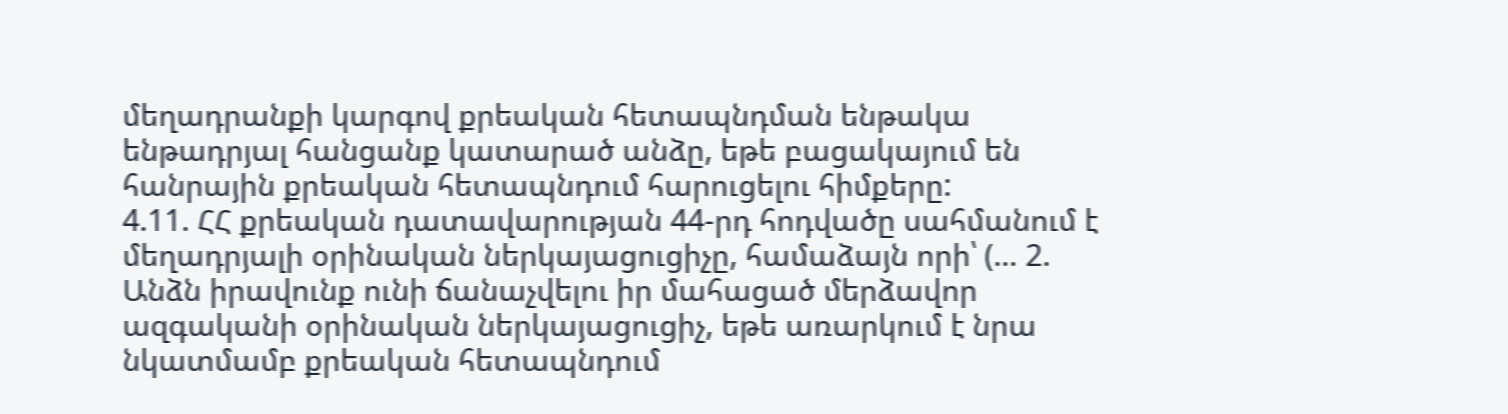մեղադրանքի կարգով քրեական հետապնդման ենթակա ենթադրյալ հանցանք կատարած անձը, եթե բացակայում են հանրային քրեական հետապնդում հարուցելու հիմքերը:
4.11. ՀՀ քրեական դատավարության 44-րդ հոդվածը սահմանում է մեղադրյալի օրինական ներկայացուցիչը, համաձայն որի՝ (… 2. Անձն իրավունք ունի ճանաչվելու իր մահացած մերձավոր ազգականի օրինական ներկայացուցիչ, եթե առարկում է նրա նկատմամբ քրեական հետապնդում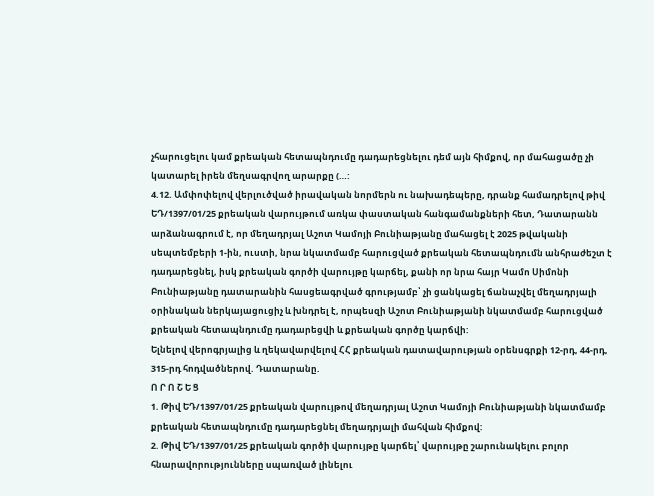չհարուցելու կամ քրեական հետապնդումը դադարեցնելու դեմ այն հիմքով, որ մահացածը չի կատարել իրեն մեղսագրվող արարքը (…:
4.12. Ամփոփելով վերլուծված իրավական նորմերն ու նախադեպերը, դրանք համադրելով թիվ ԵԴ/1397/01/25 քրեական վարույթում առկա փաստական հանգամանքների հետ, Դատարանն արձանագրում է, որ մեղադրյալ Աշոտ Կամոյի Բունիաթյանը մահացել է 2025 թվականի սեպտեմբերի 1-ին, ուստի, նրա նկատմամբ հարուցված քրեական հետապնդումն անհրաժեշտ է դադարեցնել, իսկ քրեական գործի վարույթը կարճել, քանի որ նրա հայր Կամո Սիմոնի Բունիաթյանը դատարանին հասցեագրված գրությամբ՝ չի ցանկացել ճանաչվել մեղադրյալի օրինական ներկայացուցիչ և խնդրել է, որպեսզի Աշոտ Բունիաթյանի նկատմամբ հարուցված քրեական հետապնդումը դադարեցվի և քրեական գործը կարճվի:
Ելնելով վերոգրյալից և ղեկավարվելով ՀՀ քրեական դատավարության օրենսգրքի 12-րդ, 44-րդ, 315-րդ հոդվածներով. Դատարանը.
Ո Ր Ո Շ Ե Ց
1. Թիվ ԵԴ/1397/01/25 քրեական վարույթով մեղադրյալ Աշոտ Կամոյի Բունիաթյանի նկատմամբ քրեական հետապնդումը դադարեցնել մեղադրյալի մահվան հիմքով:
2. Թիվ ԵԴ/1397/01/25 քրեական գործի վարույթը կարճել՝ վարույթը շարունակելու բոլոր հնարավորությունները սպառված լինելու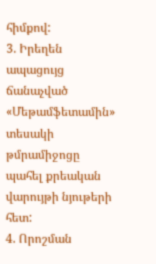հիմքով:
3. Իրեղեն ապացույց ճանաչված «Մեթամֆետամին» տեսակի թմրամիջոցը պահել քրեական վարույթի նյութերի հետ:
4. Որոշման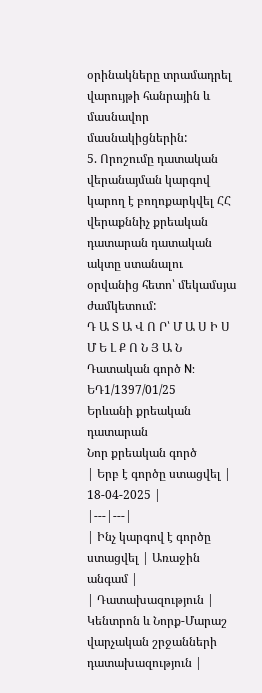օրինակները տրամադրել վարույթի հանրային և մասնավոր մասնակիցներին:
5. Որոշումը դատական վերանայման կարգով կարող է բողոքարկվել ՀՀ վերաքննիչ քրեական դատարան դատական ակտը ստանալու օրվանից հետո՝ մեկամսյա ժամկետում:
Դ Ա Տ Ա Վ Ո Ր՝ Մ Ա Ս Ի Ս Մ Ե Լ Ք Ո Ն Յ Ա Ն
Դատական գործ N: ԵԴ1/1397/01/25
Երևանի քրեական դատարան
Նոր քրեական գործ
| Երբ է գործը ստացվել | 18-04-2025 |
|---|---|
| Ինչ կարգով է գործը ստացվել | Առաջին անգամ |
| Դատախազություն | Կենտրոն և Նորք-Մարաշ վարչական շրջանների դատախազություն |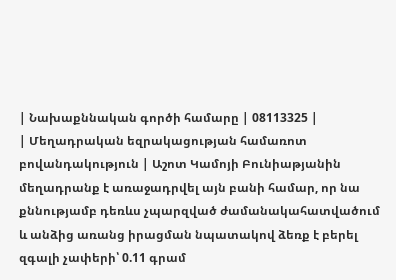| Նախաքննական գործի համարը | 08113325 |
| Մեղադրական եզրակացության համառոտ բովանդակություն | Աշոտ Կամոյի Բունիաթյանին մեղադրանք է առաջադրվել այն բանի համար, որ նա քննությամբ դեռևս չպարզված ժամանակահատվածում և անձից առանց իրացման նպատակով ձեռք է բերել զգալի չափերի՝ 0.11 գրամ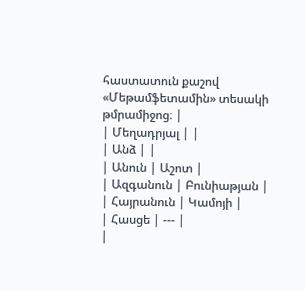հաստատուն քաշով «Մեթամֆետամին» տեսակի թմրամիջոց։ |
| Մեղադրյալ | |
| Անձ | |
| Անուն | Աշոտ |
| Ազգանուն | Բունիաթյան |
| Հայրանուն | Կամոյի |
| Հասցե | --- |
|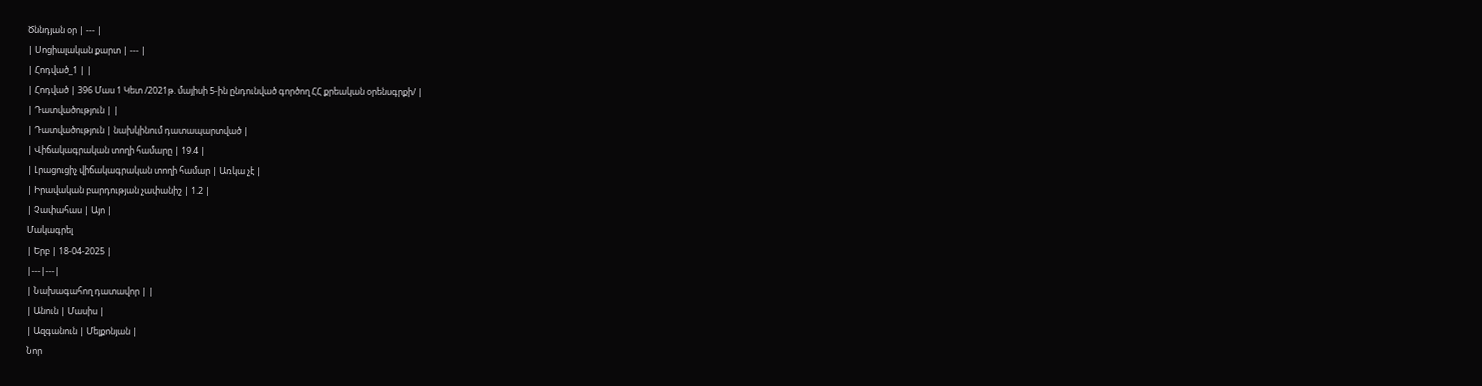Ծննդյան օր | --- |
| Սոցիալական քարտ | --- |
| Հոդված_1 | |
| Հոդված | 396 Մաս 1 Կետ /2021թ. մայիսի 5-ին ընդունված գործող ՀՀ քրեական օրենսգրքի/ |
| Դատվածություն | |
| Դատվածություն | նախկինում դատապարտված |
| Վիճակագրական տողի համարը | 19.4 |
| Լրացուցիչ վիճակագրական տողի համար | Առկա չէ |
| Իրավական բարդության չափանիշ | 1.2 |
| Չափահաս | Այո |
Մակագրել
| Երբ | 18-04-2025 |
|---|---|
| Նախագահող դատավոր | |
| Անուն | Մասիս |
| Ազգանուն | Մելքոնյան |
Նոր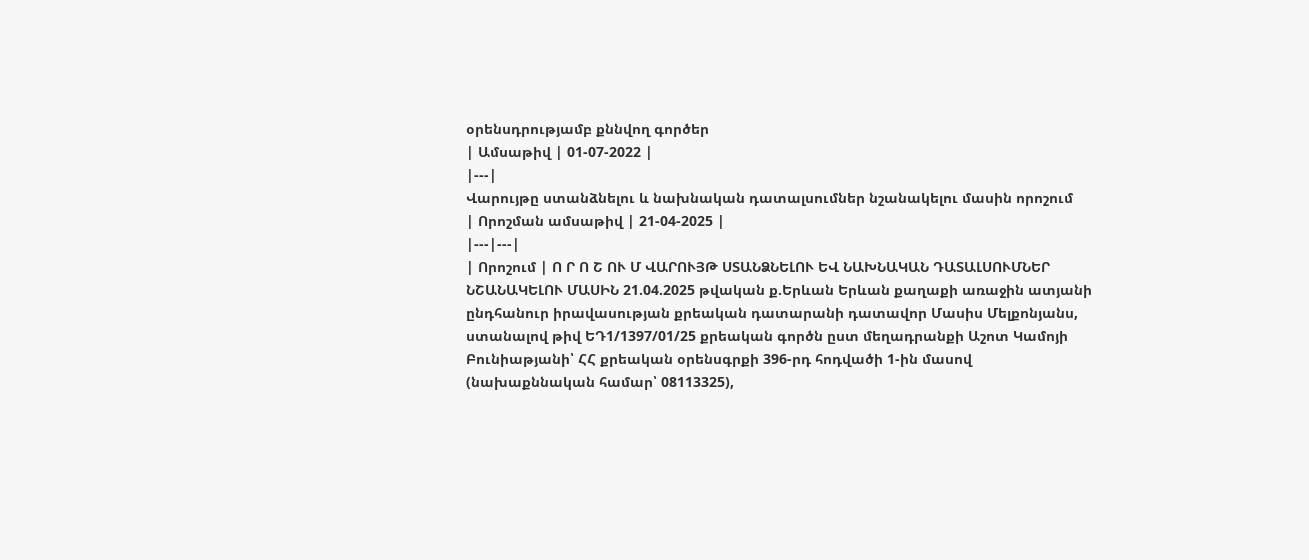օրենսդրությամբ քննվող գործեր
| Ամսաթիվ | 01-07-2022 |
|---|
Վարույթը ստանձնելու և նախնական դատալսումներ նշանակելու մասին որոշում
| Որոշման ամսաթիվ | 21-04-2025 |
|---|---|
| Որոշում | Ո Ր Ո Շ ՈՒ Մ ՎԱՐՈՒՅԹ ՍՏԱՆՁՆԵԼՈՒ ԵՎ ՆԱԽՆԱԿԱՆ ԴԱՏԱԼՍՈՒՄՆԵՐ ՆՇԱՆԱԿԵԼՈՒ ՄԱՍԻՆ 21.04.2025 թվական ք.Երևան Երևան քաղաքի առաջին ատյանի ընդհանուր իրավասության քրեական դատարանի դատավոր Մասիս Մելքոնյանս, ստանալով թիվ ԵԴ1/1397/01/25 քրեական գործն ըստ մեղադրանքի Աշոտ Կամոյի Բունիաթյանի՝ ՀՀ քրեական օրենսգրքի 396-րդ հոդվածի 1-ին մասով (նախաքննական համար՝ 08113325),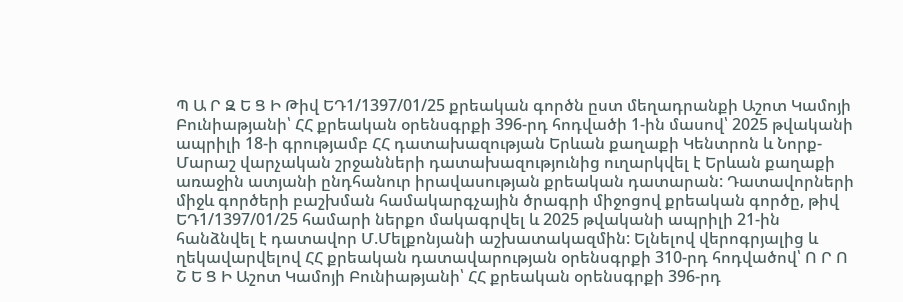Պ Ա Ր Զ Ե Ց Ի Թիվ ԵԴ1/1397/01/25 քրեական գործն ըստ մեղադրանքի Աշոտ Կամոյի Բունիաթյանի՝ ՀՀ քրեական օրենսգրքի 396-րդ հոդվածի 1-ին մասով՝ 2025 թվականի ապրիլի 18-ի գրությամբ ՀՀ դատախազության Երևան քաղաքի Կենտրոն և Նորք-Մարաշ վարչական շրջանների դատախազությունից ուղարկվել է Երևան քաղաքի առաջին ատյանի ընդհանուր իրավասության քրեական դատարան: Դատավորների միջև գործերի բաշխման համակարգչային ծրագրի միջոցով քրեական գործը, թիվ ԵԴ1/1397/01/25 համարի ներքո մակագրվել և 2025 թվականի ապրիլի 21-ին հանձնվել է դատավոր Մ.Մելքոնյանի աշխատակազմին: Ելնելով վերոգրյալից և ղեկավարվելով ՀՀ քրեական դատավարության օրենսգրքի 310-րդ հոդվածով՝ Ո Ր Ո Շ Ե Ց Ի Աշոտ Կամոյի Բունիաթյանի՝ ՀՀ քրեական օրենսգրքի 396-րդ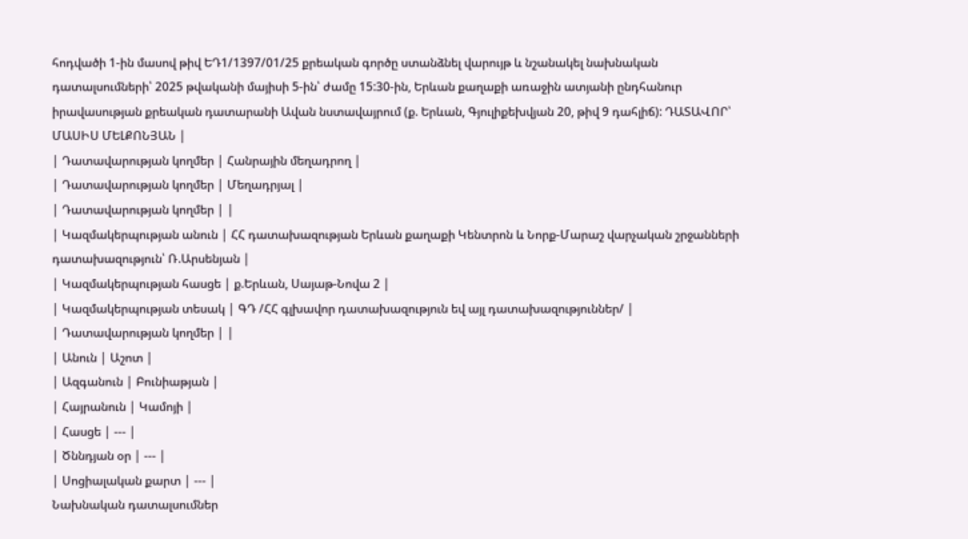հոդվածի 1-ին մասով թիվ ԵԴ1/1397/01/25 քրեական գործը ստանձնել վարույթ և նշանակել նախնական դատալսումների՝ 2025 թվականի մայիսի 5-ին՝ ժամը 15:30-ին, Երևան քաղաքի առաջին ատյանի ընդհանուր իրավասության քրեական դատարանի Ավան նստավայրում (ք. Երևան, Գյուլիքեխվյան 20, թիվ 9 դահլիճ): ԴԱՏԱՎՈՐ՝ ՄԱՍԻՍ ՄԵԼՔՈՆՅԱՆ |
| Դատավարության կողմեր | Հանրային մեղադրող |
| Դատավարության կողմեր | Մեղադրյալ |
| Դատավարության կողմեր | |
| Կազմակերպության անուն | ՀՀ դատախազության Երևան քաղաքի Կենտրոն և Նորք-Մարաշ վարչական շրջանների դատախազություն՝ Ռ.Արսենյան |
| Կազմակերպության հասցե | ք.Երևան, Սայաթ-Նովա 2 |
| Կազմակերպության տեսակ | ԳԴ /ՀՀ գլխավոր դատախազություն եվ այլ դատախազություններ/ |
| Դատավարության կողմեր | |
| Անուն | Աշոտ |
| Ազգանուն | Բունիաթյան |
| Հայրանուն | Կամոյի |
| Հասցե | --- |
| Ծննդյան օր | --- |
| Սոցիալական քարտ | --- |
Նախնական դատալսումներ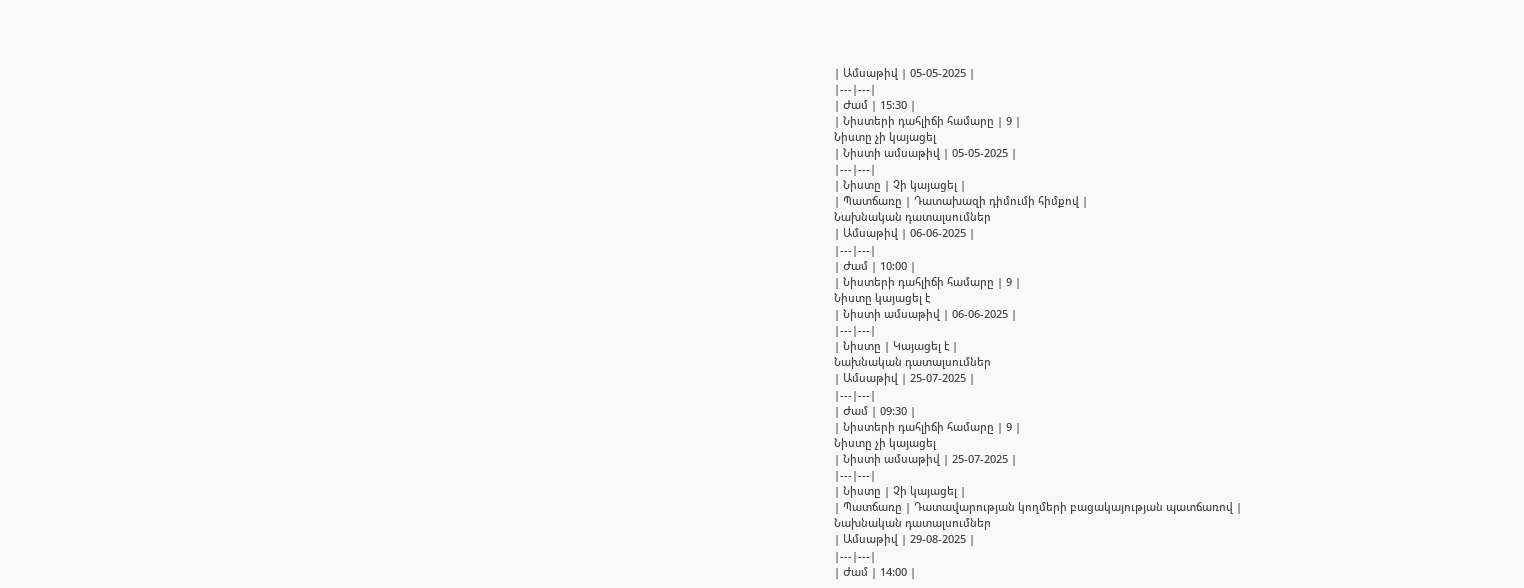| Ամսաթիվ | 05-05-2025 |
|---|---|
| Ժամ | 15:30 |
| Նիստերի դահլիճի համարը | 9 |
Նիստը չի կայացել
| Նիստի ամսաթիվ | 05-05-2025 |
|---|---|
| Նիստը | Չի կայացել |
| Պատճառը | Դատախազի դիմումի հիմքով |
Նախնական դատալսումներ
| Ամսաթիվ | 06-06-2025 |
|---|---|
| Ժամ | 10:00 |
| Նիստերի դահլիճի համարը | 9 |
Նիստը կայացել է
| Նիստի ամսաթիվ | 06-06-2025 |
|---|---|
| Նիստը | Կայացել է |
Նախնական դատալսումներ
| Ամսաթիվ | 25-07-2025 |
|---|---|
| Ժամ | 09:30 |
| Նիստերի դահլիճի համարը | 9 |
Նիստը չի կայացել
| Նիստի ամսաթիվ | 25-07-2025 |
|---|---|
| Նիստը | Չի կայացել |
| Պատճառը | Դատավարության կողմերի բացակայության պատճառով |
Նախնական դատալսումներ
| Ամսաթիվ | 29-08-2025 |
|---|---|
| Ժամ | 14:00 |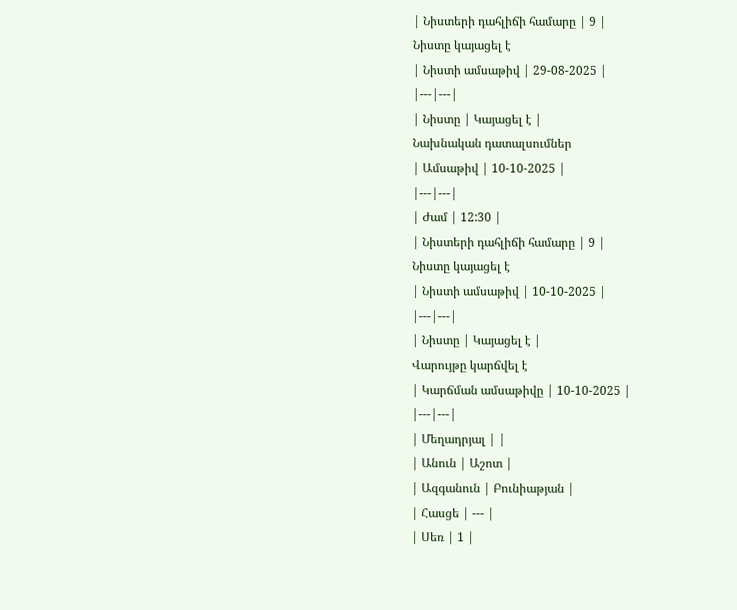| Նիստերի դահլիճի համարը | 9 |
Նիստը կայացել է
| Նիստի ամսաթիվ | 29-08-2025 |
|---|---|
| Նիստը | Կայացել է |
Նախնական դատալսումներ
| Ամսաթիվ | 10-10-2025 |
|---|---|
| Ժամ | 12:30 |
| Նիստերի դահլիճի համարը | 9 |
Նիստը կայացել է
| Նիստի ամսաթիվ | 10-10-2025 |
|---|---|
| Նիստը | Կայացել է |
Վարույթը կարճվել է
| Կարճման ամսաթիվը | 10-10-2025 |
|---|---|
| Մեղադրյալ | |
| Անուն | Աշոտ |
| Ազգանուն | Բունիաթյան |
| Հասցե | --- |
| Սեռ | 1 |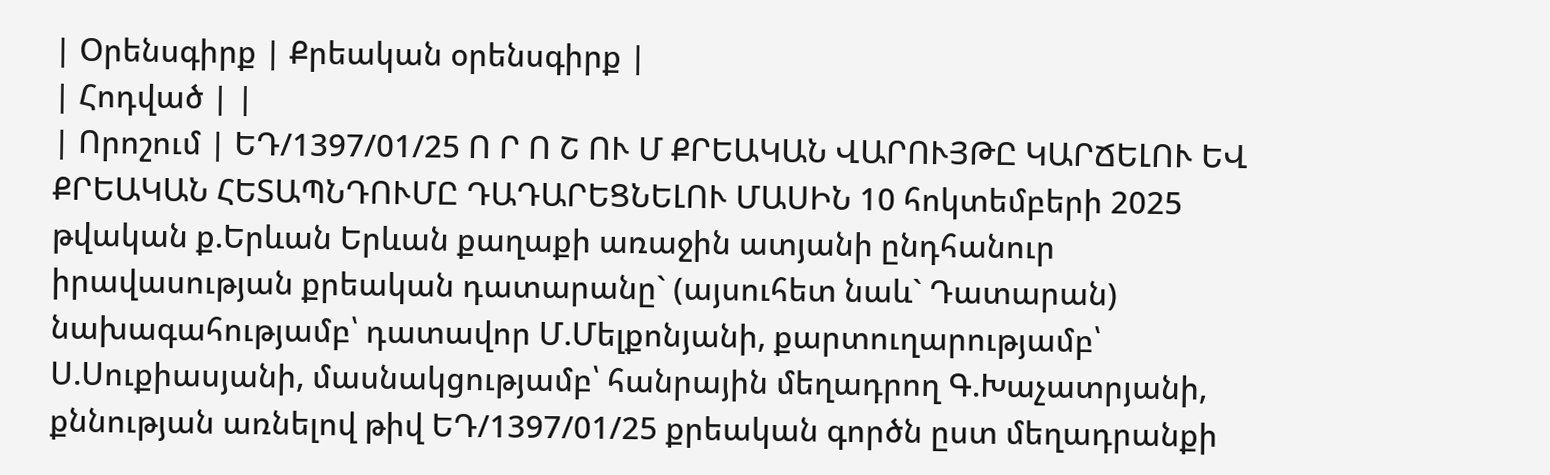| Օրենսգիրք | Քրեական օրենսգիրք |
| Հոդված | |
| Որոշում | ԵԴ/1397/01/25 Ո Ր Ո Շ ՈՒ Մ ՔՐԵԱԿԱՆ ՎԱՐՈՒՅԹԸ ԿԱՐՃԵԼՈՒ ԵՎ ՔՐԵԱԿԱՆ ՀԵՏԱՊՆԴՈՒՄԸ ԴԱԴԱՐԵՑՆԵԼՈՒ ՄԱՍԻՆ 10 հոկտեմբերի 2025 թվական ք.Երևան Երևան քաղաքի առաջին ատյանի ընդհանուր իրավասության քրեական դատարանը` (այսուհետ նաև` Դատարան) նախագահությամբ՝ դատավոր Մ.Մելքոնյանի, քարտուղարությամբ՝ Ս.Սուքիասյանի, մասնակցությամբ՝ հանրային մեղադրող Գ.Խաչատրյանի, քննության առնելով թիվ ԵԴ/1397/01/25 քրեական գործն ըստ մեղադրանքի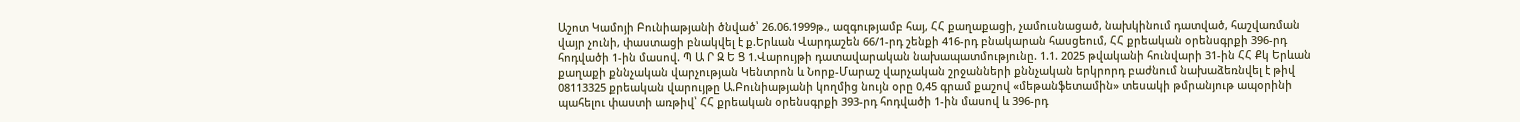Աշոտ Կամոյի Բունիաթյանի ծնված՝ 26.06.1999թ., ազգությամբ հայ, ՀՀ քաղաքացի, չամուսնացած, նախկինում դատված, հաշվառման վայր չունի, փաստացի բնակվել է ք.Երևան Վարդաշեն 66/1-րդ շենքի 416-րդ բնակարան հասցեում, ՀՀ քրեական օրենսգրքի 396-րդ հոդվածի 1-ին մասով. Պ Ա Ր Զ Ե Ց 1.Վարույթի դատավարական նախապատմությունը. 1.1. 2025 թվականի հունվարի 31-ին ՀՀ Քկ Երևան քաղաքի քննչական վարչության Կենտրոն և Նորք-Մարաշ վարչական շրջանների քննչական երկրորդ բաժնում նախաձեռնվել է թիվ 08113325 քրեական վարույթը Ա.Բունիաթյանի կողմից նույն օրը 0,45 գրամ քաշով «մեթանֆետամին» տեսակի թմրանյութ ապօրինի պահելու փաստի առթիվ՝ ՀՀ քրեական օրենսգրքի 393-րդ հոդվածի 1-ին մասով և 396-րդ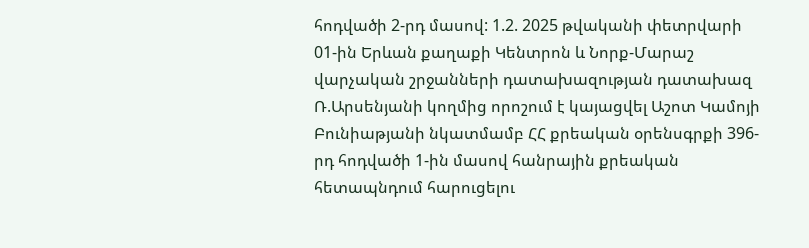հոդվածի 2-րդ մասով: 1.2. 2025 թվականի փետրվարի 01-ին Երևան քաղաքի Կենտրոն և Նորք-Մարաշ վարչական շրջանների դատախազության դատախազ Ռ.Արսենյանի կողմից որոշում է կայացվել Աշոտ Կամոյի Բունիաթյանի նկատմամբ ՀՀ քրեական օրենսգրքի 396-րդ հոդվածի 1-ին մասով հանրային քրեական հետապնդում հարուցելու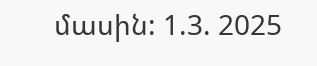մասին: 1.3. 2025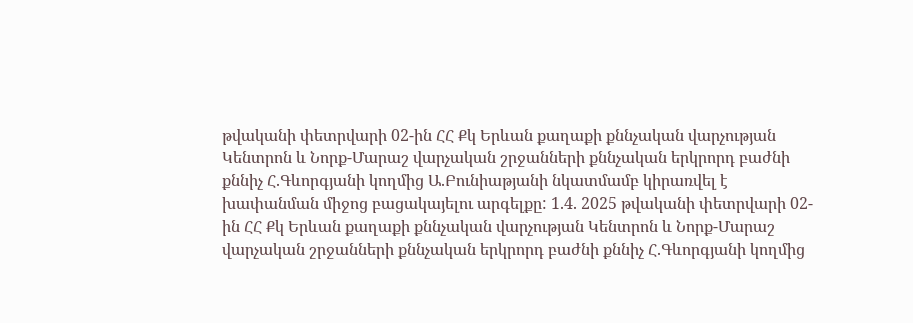թվականի փետրվարի 02-ին ՀՀ Քկ Երևան քաղաքի քննչական վարչության Կենտրոն և Նորք-Մարաշ վարչական շրջանների քննչական երկրորդ բաժնի քննիչ Հ.Գևորգյանի կողմից Ա.Բունիաթյանի նկատմամբ կիրառվել է խափանման միջոց բացակայելու արգելքը: 1.4. 2025 թվականի փետրվարի 02-ին ՀՀ Քկ Երևան քաղաքի քննչական վարչության Կենտրոն և Նորք-Մարաշ վարչական շրջանների քննչական երկրորդ բաժնի քննիչ Հ.Գևորգյանի կողմից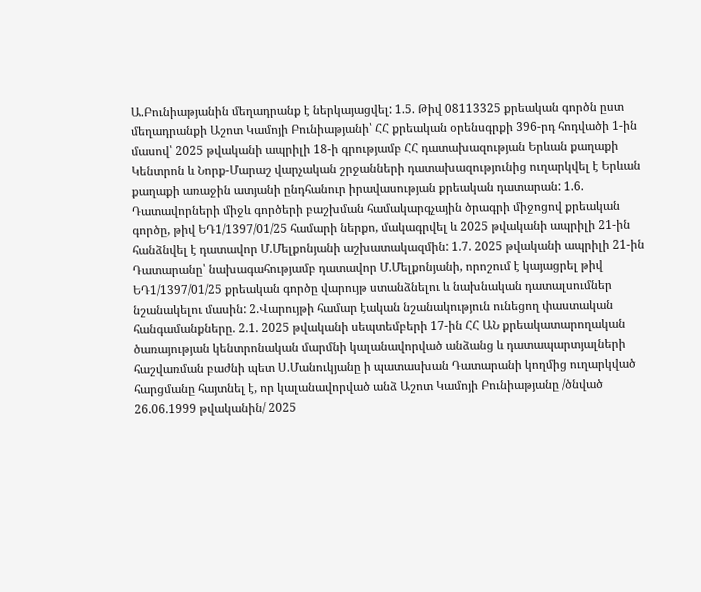Ա.Բունիաթյանին մեղադրանք է ներկայացվել: 1.5. Թիվ 08113325 քրեական գործն ըստ մեղադրանքի Աշոտ Կամոյի Բունիաթյանի՝ ՀՀ քրեական օրենսգրքի 396-րդ հոդվածի 1-ին մասով՝ 2025 թվականի ապրիլի 18-ի գրությամբ ՀՀ դատախազության Երևան քաղաքի Կենտրոն և Նորք-Մարաշ վարչական շրջանների դատախազությունից ուղարկվել է Երևան քաղաքի առաջին ատյանի ընդհանուր իրավասության քրեական դատարան: 1.6. Դատավորների միջև գործերի բաշխման համակարգչային ծրագրի միջոցով քրեական գործը, թիվ ԵԴ1/1397/01/25 համարի ներքո, մակագրվել և 2025 թվականի ապրիլի 21-ին հանձնվել է դատավոր Մ.Մելքոնյանի աշխատակազմին: 1.7. 2025 թվականի ապրիլի 21-ին Դատարանը՝ նախագահությամբ դատավոր Մ.Մելքոնյանի, որոշում է կայացրել թիվ ԵԴ1/1397/01/25 քրեական գործը վարույթ ստանձնելու և նախնական դատալսումներ նշանակելու մասին: 2.Վարույթի համար էական նշանակություն ունեցող փաստական հանգամանքները. 2.1. 2025 թվականի սեպտեմբերի 17-ին ՀՀ ԱՆ քրեակատարողական ծառայության կենտրոնական մարմնի կալանավորված անձանց և դատապարտյալների հաշվառման բաժնի պետ Ս.Մանուկյանը ի պատասխան Դատարանի կողմից ուղարկված հարցմանը հայտնել է, որ կալանավորված անձ Աշոտ Կամոյի Բունիաթյանը /ծնված 26.06.1999 թվականին/ 2025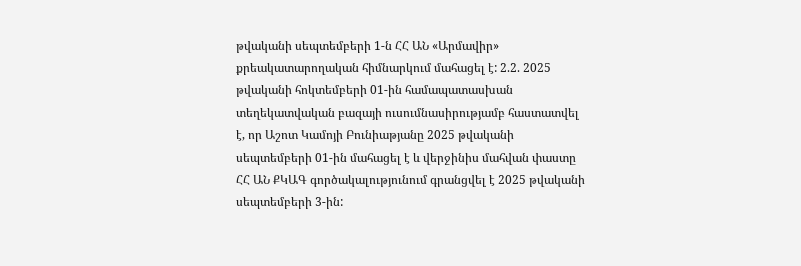թվականի սեպտեմբերի 1-ն ՀՀ ԱՆ «Արմավիր» քրեակատարողական հիմնարկում մահացել է: 2.2. 2025 թվականի հոկտեմբերի 01-ին համապատասխան տեղեկատվական բազայի ուսումնասիրությամբ հաստատվել է, որ Աշոտ Կամոյի Բունիաթյանը 2025 թվականի սեպտեմբերի 01-ին մահացել է և վերջինիս մահվան փաստը ՀՀ ԱՆ ՔԿԱԳ գործակալությունում գրանցվել է 2025 թվականի սեպտեմբերի 3-ին: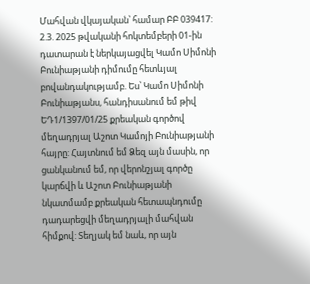Մահվան վկայական՝ համար ԲԲ 039417: 2.3. 2025 թվականի հոկտեմբերի 01-ին դատարան է ներկայացվել Կամո Սիմոնի Բունիաթյանի դիմումը հետևյալ բովանդակությամբ. Ես՝ Կամո Սիմոնի Բունիաթյանս, հանդիսանում եմ թիվ ԵԴ1/1397/01/25 քրեական գործով մեղադրյալ Աշոտ Կամոյի Բունիաթյանի հայրը: Հայտնում եմ Ձեզ այն մասին, որ ցանկանում եմ, որ վերոնշյալ գործը կարճվի և Աշոտ Բունիաթյանի նկատմամբ քրեական հետապնդումը դադարեցվի մեղադրյալի մահվան հիմքով: Տեղյակ եմ նաև, որ այն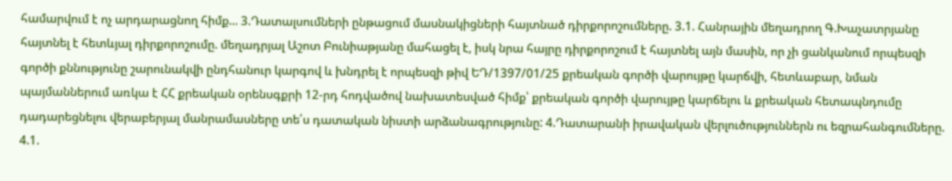համարվում է ոչ արդարացնող հիմք... 3.Դատալսումների ընթացում մասնակիցների հայտնած դիրքորոշումները. 3.1. Հանրային մեղադրող Գ.Խաչատրյանը հայտնել է հետևյալ դիրքորոշումը. մեղադրյալ Աշոտ Բունիաթյանը մահացել է, իսկ նրա հայրը դիրքորոշում է հայտնել այն մասին, որ չի ցանկանում որպեսզի գործի քննությունը շարունակվի ընդհանուր կարգով և խնդրել է որպեսզի թիվ ԵԴ/1397/01/25 քրեական գործի վարույթը կարճվի, հետևաբար, նման պայմաններում առկա է ՀՀ քրեական օրենսգքրի 12-րդ հոդվածով նախատեսված հիմք՝ քրեական գործի վարույթը կարճելու և քրեական հետապնդումը դադարեցնելու վերաբերյալ մանրամասները տե՛ս դատական նիստի արձանագրությունը: 4.Դատարանի իրավական վերլուծություններն ու եզրահանգումները. 4.1.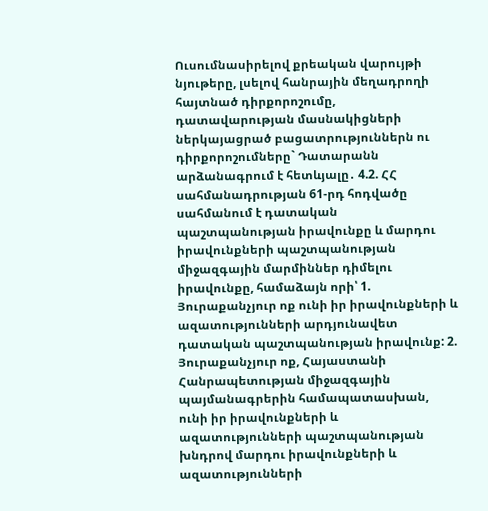Ուսումնասիրելով քրեական վարույթի նյութերը, լսելով հանրային մեղադրողի հայտնած դիրքորոշումը, դատավարության մասնակիցների ներկայացրած բացատրություններն ու դիրքորոշումները` Դատարանն արձանագրում է հետևյալը․ 4.2. ՀՀ սահմանադրության 61-րդ հոդվածը սահմանում է դատական պաշտպանության իրավունքը և մարդու իրավունքների պաշտպանության միջազգային մարմիններ դիմելու իրավունքը, համաձայն որի՝ 1. Յուրաքանչյուր ոք ունի իր իրավունքների և ազատությունների արդյունավետ դատական պաշտպանության իրավունք: 2. Յուրաքանչյուր ոք, Հայաստանի Հանրապետության միջազգային պայմանագրերին համապատասխան, ունի իր իրավունքների և ազատությունների պաշտպանության խնդրով մարդու իրավունքների և ազատությունների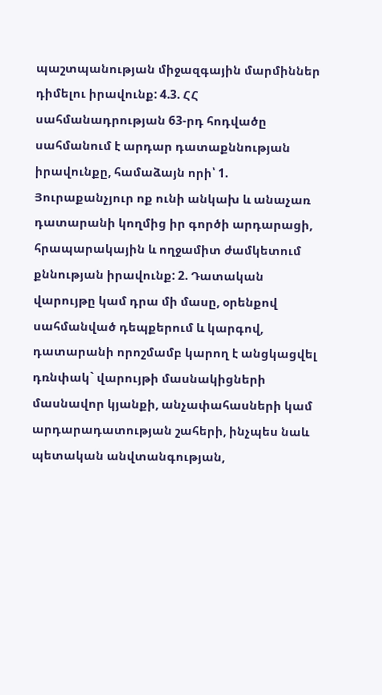պաշտպանության միջազգային մարմիններ դիմելու իրավունք: 4.3. ՀՀ սահմանադրության 63-րդ հոդվածը սահմանում է արդար դատաքննության իրավունքը, համաձայն որի՝ 1. Յուրաքանչյուր ոք ունի անկախ և անաչառ դատարանի կողմից իր գործի արդարացի, հրապարակային և ողջամիտ ժամկետում քննության իրավունք: 2. Դատական վարույթը կամ դրա մի մասը, օրենքով սահմանված դեպքերում և կարգով, դատարանի որոշմամբ կարող է անցկացվել դռնփակ` վարույթի մասնակիցների մասնավոր կյանքի, անչափահասների կամ արդարադատության շահերի, ինչպես նաև պետական անվտանգության,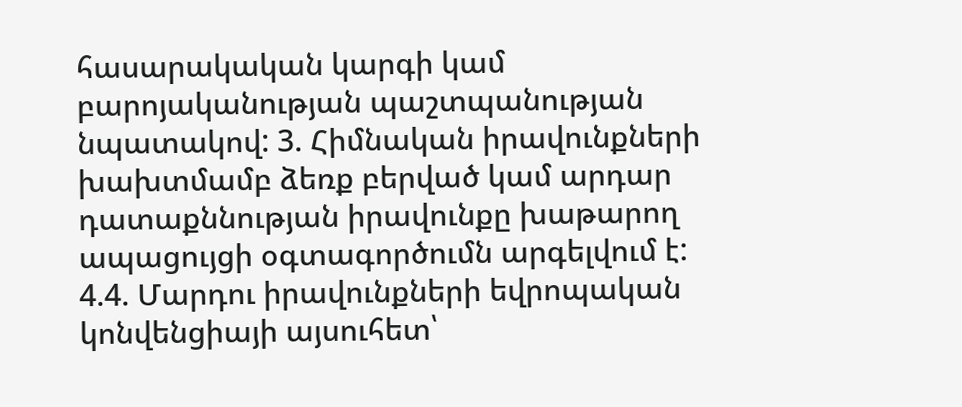հասարակական կարգի կամ բարոյականության պաշտպանության նպատակով: 3. Հիմնական իրավունքների խախտմամբ ձեռք բերված կամ արդար դատաքննության իրավունքը խաթարող ապացույցի օգտագործումն արգելվում է: 4.4. Մարդու իրավունքների եվրոպական կոնվենցիայի այսուհետ՝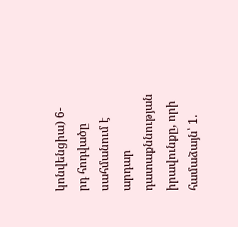կոնվենցիա) 6-րդ հոդվածը սահմանում է արդար դատաքննության իրավունքը, որի համաձայն՝ 1.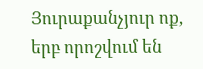Յուրաքանչյուր ոք, երբ որոշվում են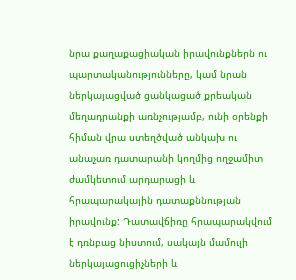նրա քաղաքացիական իրավունքներն ու պարտականությունները, կամ նրան ներկայացված ցանկացած քրեական մեղադրանքի առնչությամբ, ունի օրենքի հիման վրա ստեղծված անկախ ու անաչառ դատարանի կողմից ողջամիտ ժամկետում արդարացի և հրապարակային դատաքննության իրավունք: Դատավճիռը հրապարակվում է դռնբաց նիստում, սակայն մամուլի ներկայացուցիչների և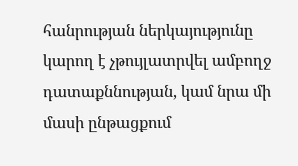հանրության ներկայությունը կարող է չթույլատրվել ամբողջ դատաքննության, կամ նրա մի մասի ընթացքում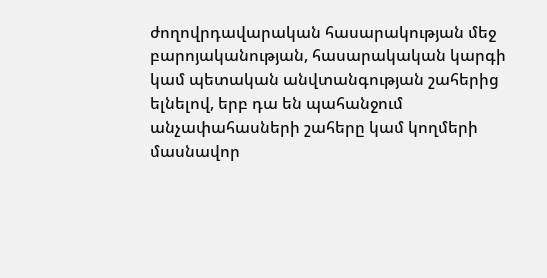ժողովրդավարական հասարակության մեջ բարոյականության, հասարակական կարգի կամ պետական անվտանգության շահերից ելնելով, երբ դա են պահանջում անչափահասների շահերը կամ կողմերի մասնավոր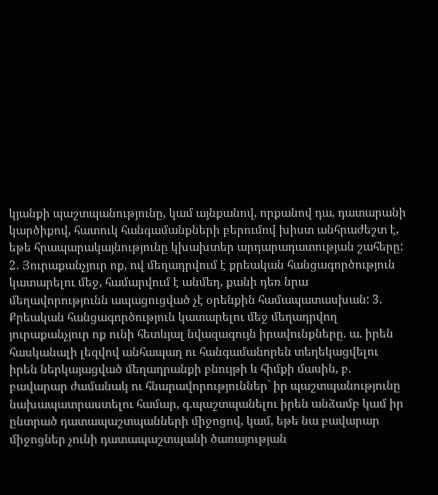կյանքի պաշտպանությունը, կամ այնքանով, որքանով դա, դատարանի կարծիքով, հատուկ հանգամանքների բերումով խիստ անհրաժեշտ է, եթե հրապարակայնությունը կխախտեր արդարադատության շահերը: 2. Յուրաքանչյուր ոք, ով մեղադրվում է քրեական հանցագործություն կատարելու մեջ, համարվում է անմեղ, քանի դեռ նրա մեղավորությունն ապացուցված չէ օրենքին համապատասխան: 3. Քրեական հանցագործություն կատարելու մեջ մեղադրվող յուրաքանչյուր ոք ունի հետևյալ նվազագույն իրավունքները. ա. իրեն հասկանալի լեզվով անհապաղ ու հանգամանորեն տեղեկացվելու իրեն ներկայացված մեղադրանքի բնույթի և հիմքի մասին, բ. բավարար ժամանակ ու հնարավորություններ` իր պաշտպանությունը նախապատրաստելու համար, գ.պաշտպանելու իրեն անձամբ կամ իր ընտրած դատապաշտպանների միջոցով, կամ, եթե նա բավարար միջոցներ չունի դատապաշտպանի ծառայության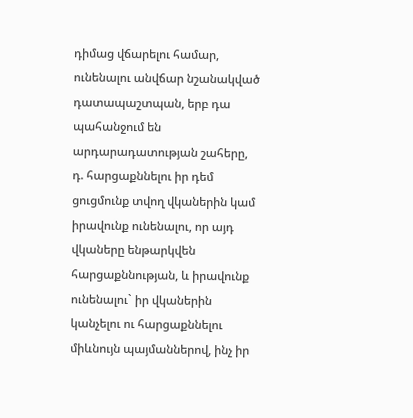դիմաց վճարելու համար, ունենալու անվճար նշանակված դատապաշտպան, երբ դա պահանջում են արդարադատության շահերը, դ. հարցաքննելու իր դեմ ցուցմունք տվող վկաներին կամ իրավունք ունենալու, որ այդ վկաները ենթարկվեն հարցաքննության, և իրավունք ունենալու` իր վկաներին կանչելու ու հարցաքննելու միևնույն պայմաններով, ինչ իր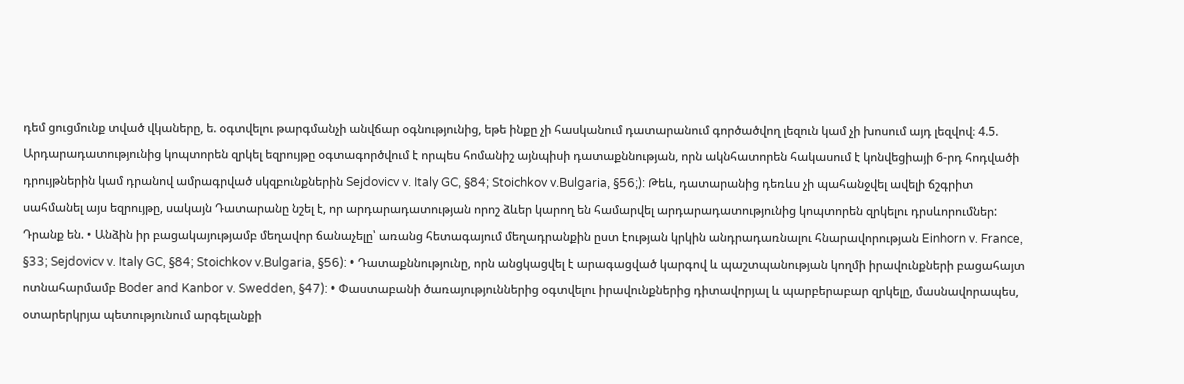դեմ ցուցմունք տված վկաները, ե. օգտվելու թարգմանչի անվճար օգնությունից, եթե ինքը չի հասկանում դատարանում գործածվող լեզուն կամ չի խոսում այդ լեզվով։ 4.5. Արդարադատությունից կոպտորեն զրկել եզրույթը օգտագործվում է որպես հոմանիշ այնպիսի դատաքննության, որն ակնհատորեն հակասում է կոնվեցիայի 6-րդ հոդվածի դրույթներին կամ դրանով ամրագրված սկզբունքներին Sejdovicv v. Italy GC, §84; Stoichkov v.Bulgaria, §56;): Թեև, դատարանից դեռևս չի պահանջվել ավելի ճշգրիտ սահմանել այս եզրույթը, սակայն Դատարանը նշել է, որ արդարադատության որոշ ձևեր կարող են համարվել արդարադատությունից կոպտորեն զրկելու դրսևորումներ: Դրանք են. • Անձին իր բացակայությամբ մեղավոր ճանաչելը՝ առանց հետագայում մեղադրանքին ըստ էության կրկին անդրադառնալու հնարավորության Einhorn v. France, §33; Sejdovicv v. Italy GC, §84; Stoichkov v.Bulgaria, §56): • Դատաքննությունը, որն անցկացվել է արագացված կարգով և պաշտպանության կողմի իրավունքների բացահայտ ոտնահարմամբ Boder and Kanbor v. Swedden, §47): • Փաստաբանի ծառայություններից օգտվելու իրավունքներից դիտավորյալ և պարբերաբար զրկելը, մասնավորապես, օտարերկրյա պետությունում արգելանքի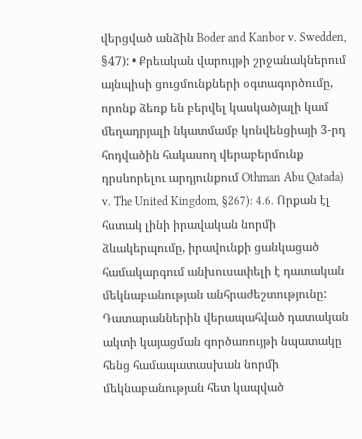վերցված անձին Boder and Kanbor v. Swedden, §47): • Քրեական վարույթի շրջանակներում այնպիսի ցուցմունքների օգտագործումը, որոնք ձեռք են բերվել կասկածյալի կամ մեղադրյալի նկատմամբ կոնվենցիայի 3-րդ հոդվածին հակասող վերաբերմունք դրսևորելու արդյունքում Othman Abu Qatada) v. The United Kingdom, §267): 4.6. Որքան էլ հստակ լինի իրավական նորմի ձևակերպումը, իրավունքի ցանկացած համակարգում անխուսափելի է դատական մեկնաբանության անհրաժեշտությունը: Դատարաններին վերապահված դատական ակտի կայացման գործառույթի նպատակը հենց համապատասխան նորմի մեկնաբանության հետ կապված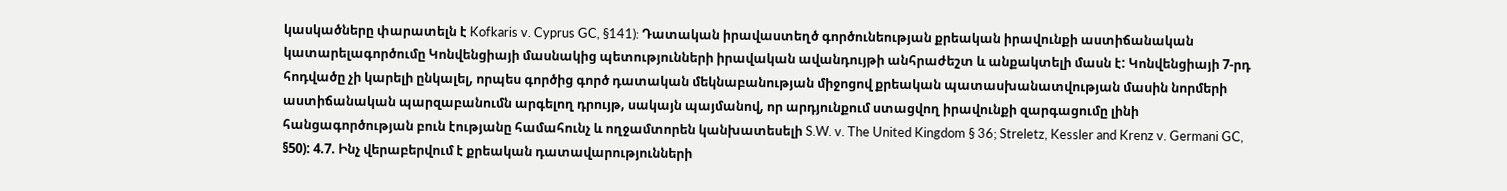կասկածները փարատելն է Kofkaris v. Cyprus GC, §141): Դատական իրավաստեղծ գործունեության քրեական իրավունքի աստիճանական կատարելագործումը Կոնվենցիայի մասնակից պետությունների իրավական ավանդույթի անհրաժեշտ և անքակտելի մասն է: Կոնվենցիայի 7-րդ հոդվածը չի կարելի ընկալել, որպես գործից գործ դատական մեկնաբանության միջոցով քրեական պատասխանատվության մասին նորմերի աստիճանական պարզաբանումն արգելող դրույթ, սակայն պայմանով, որ արդյունքում ստացվող իրավունքի զարգացումը լինի հանցագործության բուն էությանը համահունչ և ողջամտորեն կանխատեսելի S.W. v. The United Kingdom § 36; Streletz, Kessler and Krenz v. Germani GC, §50): 4.7. Ինչ վերաբերվում է քրեական դատավարությունների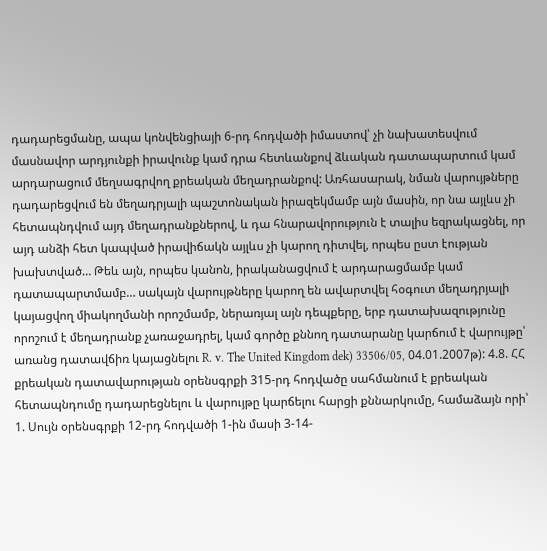դադարեցմանը, ապա կոնվենցիայի 6-րդ հոդվածի իմաստով՝ չի նախատեսվում մասնավոր արդյունքի իրավունք կամ դրա հետևանքով ձևական դատապարտում կամ արդարացում մեղսագրվող քրեական մեղադրանքով: Առհասարակ, նման վարույթները դադարեցվում են մեղադրյալի պաշտոնական իրազեկմամբ այն մասին, որ նա այլևս չի հետապնդվում այդ մեղադրանքներով, և դա հնարավորություն է տալիս եզրակացնել, որ այդ անձի հետ կապված իրավիճակն այլևս չի կարող դիտվել, որպես ըստ էության խախտված… Թեև այն, որպես կանոն, իրականացվում է արդարացմամբ կամ դատապարտմամբ… սակայն վարույթները կարող են ավարտվել հօգուտ մեղադրյալի կայացվող միակողմանի որոշմամբ, ներառյալ այն դեպքերը, երբ դատախազությունը որոշում է մեղադրանք չառաջադրել, կամ գործը քննող դատարանը կարճում է վարույթը՝ առանց դատավճիռ կայացնելու R. v. The United Kingdom dek) 33506/05, 04.01.2007թ): 4.8. ՀՀ քրեական դատավարության օրենսգրքի 315-րդ հոդվածը սահմանում է քրեական հետապնդումը դադարեցնելու և վարույթը կարճելու հարցի քննարկումը, համաձայն որի՝ 1. Սույն օրենսգրքի 12-րդ հոդվածի 1-ին մասի 3-14-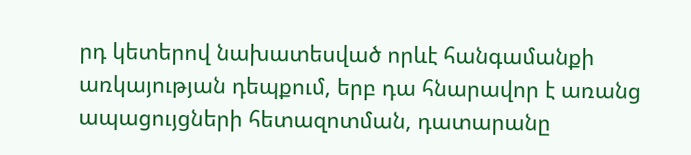րդ կետերով նախատեսված որևէ հանգամանքի առկայության դեպքում, երբ դա հնարավոր է առանց ապացույցների հետազոտման, դատարանը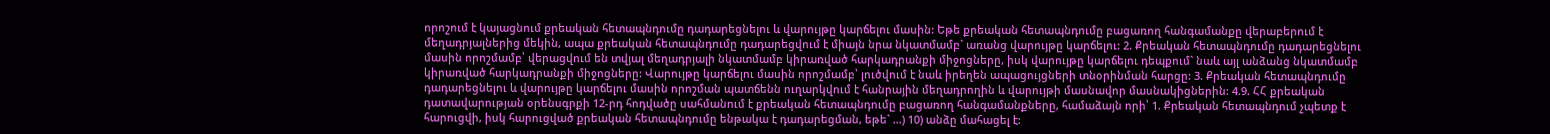որոշում է կայացնում քրեական հետապնդումը դադարեցնելու և վարույթը կարճելու մասին: Եթե քրեական հետապնդումը բացառող հանգամանքը վերաբերում է մեղադրյալներից մեկին, ապա քրեական հետապնդումը դադարեցվում է միայն նրա նկատմամբ` առանց վարույթը կարճելու: 2. Քրեական հետապնդումը դադարեցնելու մասին որոշմամբ՝ վերացվում են տվյալ մեղադրյալի նկատմամբ կիրառված հարկադրանքի միջոցները, իսկ վարույթը կարճելու դեպքում` նաև այլ անձանց նկատմամբ կիրառված հարկադրանքի միջոցները: Վարույթը կարճելու մասին որոշմամբ՝ լուծվում է նաև իրեղեն ապացույցների տնօրինման հարցը: 3. Քրեական հետապնդումը դադարեցնելու և վարույթը կարճելու մասին որոշման պատճենն ուղարկվում է հանրային մեղադրողին և վարույթի մասնավոր մասնակիցներին: 4.9. ՀՀ քրեական դատավարության օրենսգրքի 12-րդ հոդվածը սահմանում է քրեական հետապնդումը բացառող հանգամանքները, համաձայն որի՝ 1. Քրեական հետապնդում չպետք է հարուցվի, իսկ հարուցված քրեական հետապնդումը ենթակա է դադարեցման, եթե` …) 10) անձը մահացել է: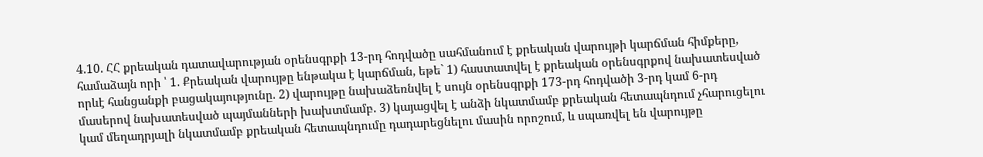4.10. ՀՀ քրեական դատավարության օրենսգրքի 13-րդ հոդվածը սահմանում է քրեական վարույթի կարճման հիմքերը, համաձայն որի ՝ 1. Քրեական վարույթը ենթակա է կարճման, եթե` 1) հաստատվել է քրեական օրենսգրքով նախատեսված որևէ հանցանքի բացակայությունը. 2) վարույթը նախաձեռնվել է սույն օրենսգրքի 173-րդ հոդվածի 3-րդ կամ 6-րդ մասերով նախատեսված պայմանների խախտմամբ. 3) կայացվել է անձի նկատմամբ քրեական հետապնդում չհարուցելու կամ մեղադրյալի նկատմամբ քրեական հետապնդումը դադարեցնելու մասին որոշում, և սպառվել են վարույթը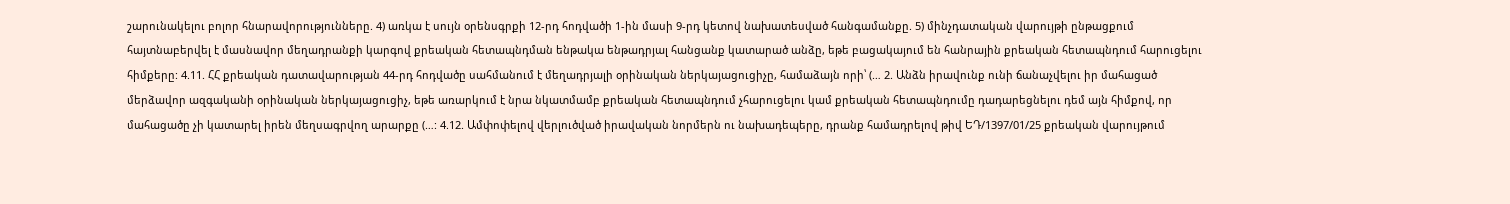շարունակելու բոլոր հնարավորությունները. 4) առկա է սույն օրենսգրքի 12-րդ հոդվածի 1-ին մասի 9-րդ կետով նախատեսված հանգամանքը. 5) մինչդատական վարույթի ընթացքում հայտնաբերվել է մասնավոր մեղադրանքի կարգով քրեական հետապնդման ենթակա ենթադրյալ հանցանք կատարած անձը, եթե բացակայում են հանրային քրեական հետապնդում հարուցելու հիմքերը: 4.11. ՀՀ քրեական դատավարության 44-րդ հոդվածը սահմանում է մեղադրյալի օրինական ներկայացուցիչը, համաձայն որի՝ (… 2. Անձն իրավունք ունի ճանաչվելու իր մահացած մերձավոր ազգականի օրինական ներկայացուցիչ, եթե առարկում է նրա նկատմամբ քրեական հետապնդում չհարուցելու կամ քրեական հետապնդումը դադարեցնելու դեմ այն հիմքով, որ մահացածը չի կատարել իրեն մեղսագրվող արարքը (…: 4.12. Ամփոփելով վերլուծված իրավական նորմերն ու նախադեպերը, դրանք համադրելով թիվ ԵԴ/1397/01/25 քրեական վարույթում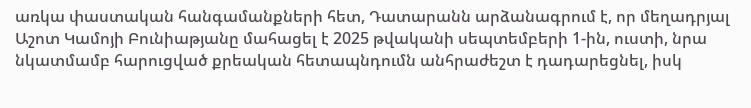առկա փաստական հանգամանքների հետ, Դատարանն արձանագրում է, որ մեղադրյալ Աշոտ Կամոյի Բունիաթյանը մահացել է 2025 թվականի սեպտեմբերի 1-ին, ուստի, նրա նկատմամբ հարուցված քրեական հետապնդումն անհրաժեշտ է դադարեցնել, իսկ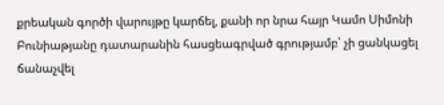քրեական գործի վարույթը կարճել, քանի որ նրա հայր Կամո Սիմոնի Բունիաթյանը դատարանին հասցեագրված գրությամբ՝ չի ցանկացել ճանաչվել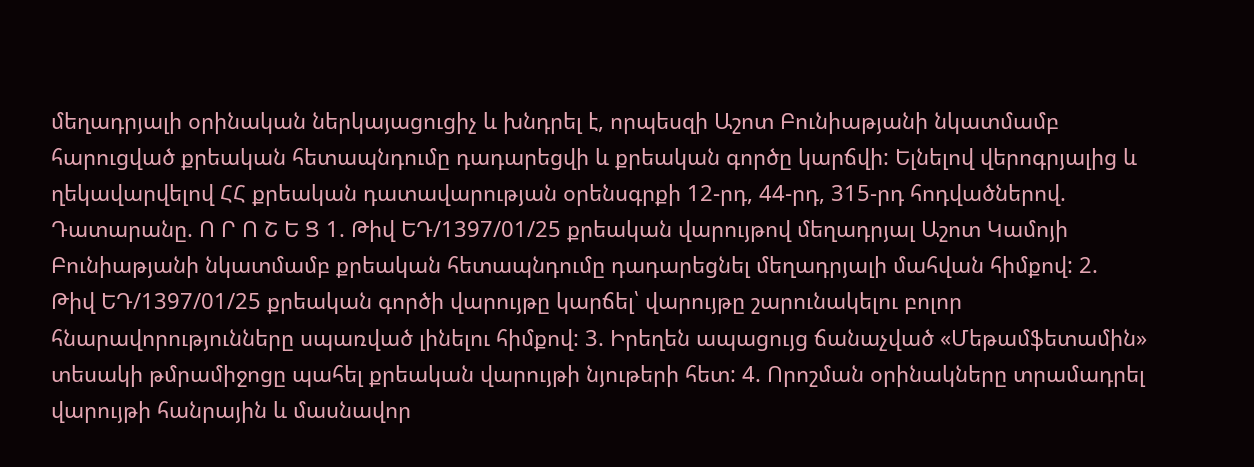մեղադրյալի օրինական ներկայացուցիչ և խնդրել է, որպեսզի Աշոտ Բունիաթյանի նկատմամբ հարուցված քրեական հետապնդումը դադարեցվի և քրեական գործը կարճվի: Ելնելով վերոգրյալից և ղեկավարվելով ՀՀ քրեական դատավարության օրենսգրքի 12-րդ, 44-րդ, 315-րդ հոդվածներով. Դատարանը. Ո Ր Ո Շ Ե Ց 1. Թիվ ԵԴ/1397/01/25 քրեական վարույթով մեղադրյալ Աշոտ Կամոյի Բունիաթյանի նկատմամբ քրեական հետապնդումը դադարեցնել մեղադրյալի մահվան հիմքով: 2. Թիվ ԵԴ/1397/01/25 քրեական գործի վարույթը կարճել՝ վարույթը շարունակելու բոլոր հնարավորությունները սպառված լինելու հիմքով: 3. Իրեղեն ապացույց ճանաչված «Մեթամֆետամին» տեսակի թմրամիջոցը պահել քրեական վարույթի նյութերի հետ: 4. Որոշման օրինակները տրամադրել վարույթի հանրային և մասնավոր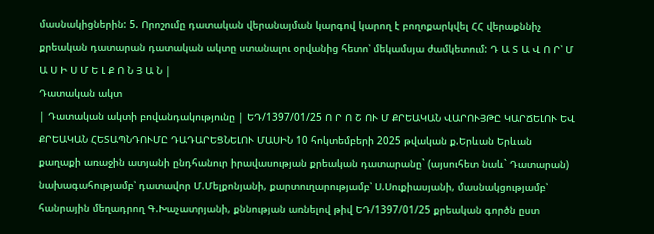մասնակիցներին: 5. Որոշումը դատական վերանայման կարգով կարող է բողոքարկվել ՀՀ վերաքննիչ քրեական դատարան դատական ակտը ստանալու օրվանից հետո՝ մեկամսյա ժամկետում: Դ Ա Տ Ա Վ Ո Ր՝ Մ Ա Ս Ի Ս Մ Ե Լ Ք Ո Ն Յ Ա Ն |
Դատական ակտ
| Դատական ակտի բովանդակությունը | ԵԴ/1397/01/25 Ո Ր Ո Շ ՈՒ Մ ՔՐԵԱԿԱՆ ՎԱՐՈՒՅԹԸ ԿԱՐՃԵԼՈՒ ԵՎ ՔՐԵԱԿԱՆ ՀԵՏԱՊՆԴՈՒՄԸ ԴԱԴԱՐԵՑՆԵԼՈՒ ՄԱՍԻՆ 10 հոկտեմբերի 2025 թվական ք.Երևան Երևան քաղաքի առաջին ատյանի ընդհանուր իրավասության քրեական դատարանը` (այսուհետ նաև` Դատարան) նախագահությամբ՝ դատավոր Մ.Մելքոնյանի, քարտուղարությամբ՝ Ս.Սուքիասյանի, մասնակցությամբ՝ հանրային մեղադրող Գ.Խաչատրյանի, քննության առնելով թիվ ԵԴ/1397/01/25 քրեական գործն ըստ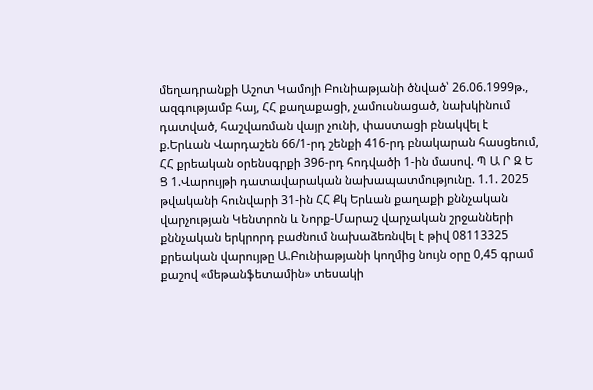մեղադրանքի Աշոտ Կամոյի Բունիաթյանի ծնված՝ 26.06.1999թ., ազգությամբ հայ, ՀՀ քաղաքացի, չամուսնացած, նախկինում դատված, հաշվառման վայր չունի, փաստացի բնակվել է ք.Երևան Վարդաշեն 66/1-րդ շենքի 416-րդ բնակարան հասցեում, ՀՀ քրեական օրենսգրքի 396-րդ հոդվածի 1-ին մասով. Պ Ա Ր Զ Ե Ց 1.Վարույթի դատավարական նախապատմությունը. 1.1. 2025 թվականի հունվարի 31-ին ՀՀ Քկ Երևան քաղաքի քննչական վարչության Կենտրոն և Նորք-Մարաշ վարչական շրջանների քննչական երկրորդ բաժնում նախաձեռնվել է թիվ 08113325 քրեական վարույթը Ա.Բունիաթյանի կողմից նույն օրը 0,45 գրամ քաշով «մեթանֆետամին» տեսակի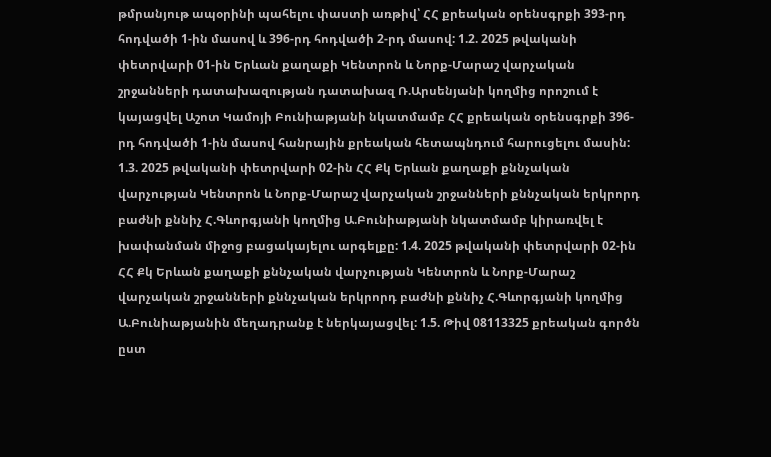թմրանյութ ապօրինի պահելու փաստի առթիվ՝ ՀՀ քրեական օրենսգրքի 393-րդ հոդվածի 1-ին մասով և 396-րդ հոդվածի 2-րդ մասով: 1.2. 2025 թվականի փետրվարի 01-ին Երևան քաղաքի Կենտրոն և Նորք-Մարաշ վարչական շրջանների դատախազության դատախազ Ռ.Արսենյանի կողմից որոշում է կայացվել Աշոտ Կամոյի Բունիաթյանի նկատմամբ ՀՀ քրեական օրենսգրքի 396-րդ հոդվածի 1-ին մասով հանրային քրեական հետապնդում հարուցելու մասին: 1.3. 2025 թվականի փետրվարի 02-ին ՀՀ Քկ Երևան քաղաքի քննչական վարչության Կենտրոն և Նորք-Մարաշ վարչական շրջանների քննչական երկրորդ բաժնի քննիչ Հ.Գևորգյանի կողմից Ա.Բունիաթյանի նկատմամբ կիրառվել է խափանման միջոց բացակայելու արգելքը: 1.4. 2025 թվականի փետրվարի 02-ին ՀՀ Քկ Երևան քաղաքի քննչական վարչության Կենտրոն և Նորք-Մարաշ վարչական շրջանների քննչական երկրորդ բաժնի քննիչ Հ.Գևորգյանի կողմից Ա.Բունիաթյանին մեղադրանք է ներկայացվել: 1.5. Թիվ 08113325 քրեական գործն ըստ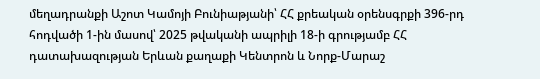մեղադրանքի Աշոտ Կամոյի Բունիաթյանի՝ ՀՀ քրեական օրենսգրքի 396-րդ հոդվածի 1-ին մասով՝ 2025 թվականի ապրիլի 18-ի գրությամբ ՀՀ դատախազության Երևան քաղաքի Կենտրոն և Նորք-Մարաշ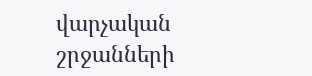վարչական շրջանների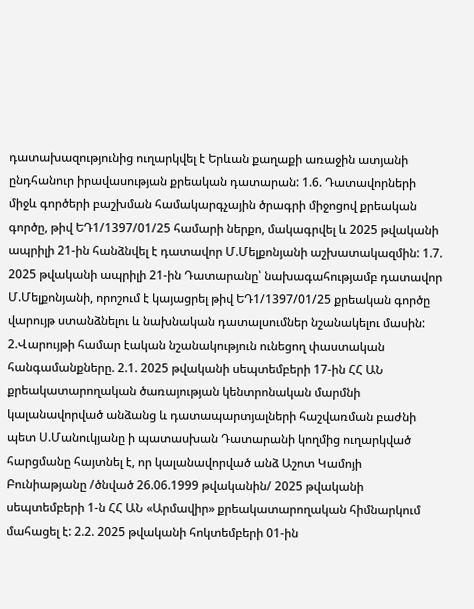դատախազությունից ուղարկվել է Երևան քաղաքի առաջին ատյանի ընդհանուր իրավասության քրեական դատարան: 1.6. Դատավորների միջև գործերի բաշխման համակարգչային ծրագրի միջոցով քրեական գործը, թիվ ԵԴ1/1397/01/25 համարի ներքո, մակագրվել և 2025 թվականի ապրիլի 21-ին հանձնվել է դատավոր Մ.Մելքոնյանի աշխատակազմին: 1.7. 2025 թվականի ապրիլի 21-ին Դատարանը՝ նախագահությամբ դատավոր Մ.Մելքոնյանի, որոշում է կայացրել թիվ ԵԴ1/1397/01/25 քրեական գործը վարույթ ստանձնելու և նախնական դատալսումներ նշանակելու մասին: 2.Վարույթի համար էական նշանակություն ունեցող փաստական հանգամանքները. 2.1. 2025 թվականի սեպտեմբերի 17-ին ՀՀ ԱՆ քրեակատարողական ծառայության կենտրոնական մարմնի կալանավորված անձանց և դատապարտյալների հաշվառման բաժնի պետ Ս.Մանուկյանը ի պատասխան Դատարանի կողմից ուղարկված հարցմանը հայտնել է, որ կալանավորված անձ Աշոտ Կամոյի Բունիաթյանը /ծնված 26.06.1999 թվականին/ 2025 թվականի սեպտեմբերի 1-ն ՀՀ ԱՆ «Արմավիր» քրեակատարողական հիմնարկում մահացել է: 2.2. 2025 թվականի հոկտեմբերի 01-ին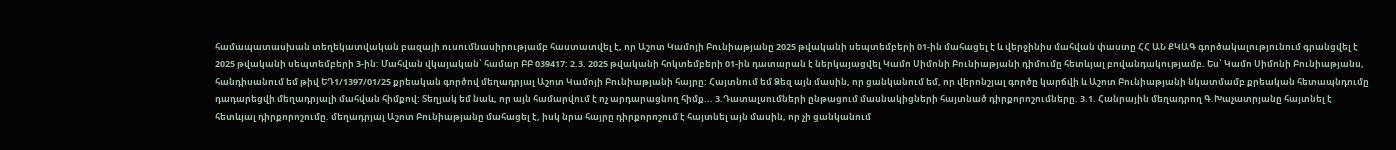համապատասխան տեղեկատվական բազայի ուսումնասիրությամբ հաստատվել է, որ Աշոտ Կամոյի Բունիաթյանը 2025 թվականի սեպտեմբերի 01-ին մահացել է և վերջինիս մահվան փաստը ՀՀ ԱՆ ՔԿԱԳ գործակալությունում գրանցվել է 2025 թվականի սեպտեմբերի 3-ին: Մահվան վկայական՝ համար ԲԲ 039417: 2.3. 2025 թվականի հոկտեմբերի 01-ին դատարան է ներկայացվել Կամո Սիմոնի Բունիաթյանի դիմումը հետևյալ բովանդակությամբ. Ես՝ Կամո Սիմոնի Բունիաթյանս, հանդիսանում եմ թիվ ԵԴ1/1397/01/25 քրեական գործով մեղադրյալ Աշոտ Կամոյի Բունիաթյանի հայրը: Հայտնում եմ Ձեզ այն մասին, որ ցանկանում եմ, որ վերոնշյալ գործը կարճվի և Աշոտ Բունիաթյանի նկատմամբ քրեական հետապնդումը դադարեցվի մեղադրյալի մահվան հիմքով: Տեղյակ եմ նաև, որ այն համարվում է ոչ արդարացնող հիմք... 3.Դատալսումների ընթացում մասնակիցների հայտնած դիրքորոշումները. 3.1. Հանրային մեղադրող Գ.Խաչատրյանը հայտնել է հետևյալ դիրքորոշումը. մեղադրյալ Աշոտ Բունիաթյանը մահացել է, իսկ նրա հայրը դիրքորոշում է հայտնել այն մասին, որ չի ցանկանում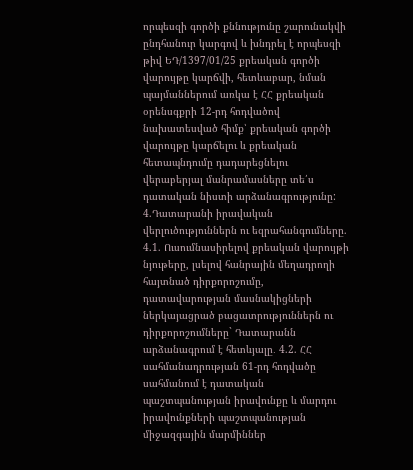որպեսզի գործի քննությունը շարունակվի ընդհանուր կարգով և խնդրել է որպեսզի թիվ ԵԴ/1397/01/25 քրեական գործի վարույթը կարճվի, հետևաբար, նման պայմաններում առկա է ՀՀ քրեական օրենսգքրի 12-րդ հոդվածով նախատեսված հիմք՝ քրեական գործի վարույթը կարճելու և քրեական հետապնդումը դադարեցնելու վերաբերյալ մանրամասները տե՛ս դատական նիստի արձանագրությունը: 4.Դատարանի իրավական վերլուծություններն ու եզրահանգումները. 4.1. Ուսումնասիրելով քրեական վարույթի նյութերը, լսելով հանրային մեղադրողի հայտնած դիրքորոշումը, դատավարության մասնակիցների ներկայացրած բացատրություններն ու դիրքորոշումները` Դատարանն արձանագրում է հետևյալը․ 4.2. ՀՀ սահմանադրության 61-րդ հոդվածը սահմանում է դատական պաշտպանության իրավունքը և մարդու իրավունքների պաշտպանության միջազգային մարմիններ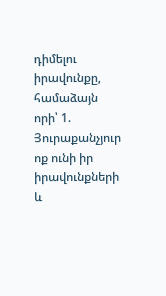դիմելու իրավունքը, համաձայն որի՝ 1. Յուրաքանչյուր ոք ունի իր իրավունքների և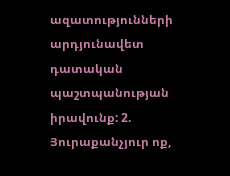ազատությունների արդյունավետ դատական պաշտպանության իրավունք: 2. Յուրաքանչյուր ոք,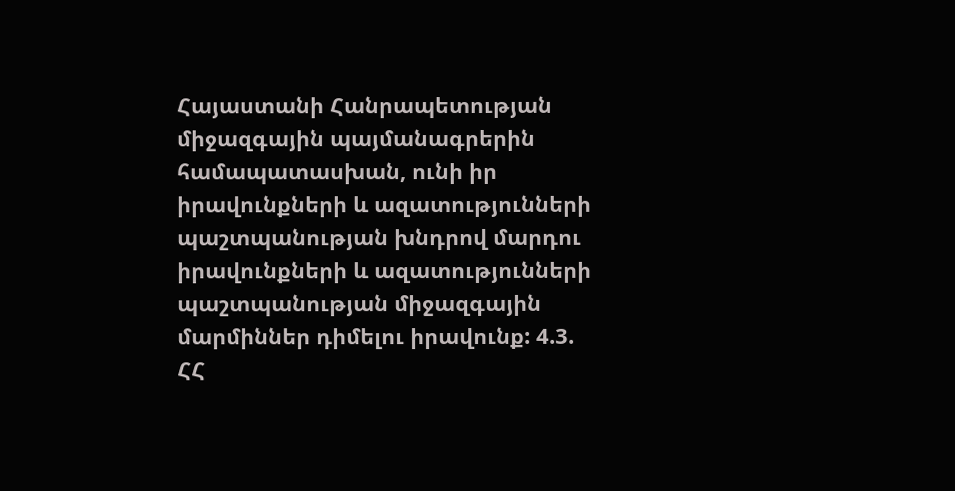Հայաստանի Հանրապետության միջազգային պայմանագրերին համապատասխան, ունի իր իրավունքների և ազատությունների պաշտպանության խնդրով մարդու իրավունքների և ազատությունների պաշտպանության միջազգային մարմիններ դիմելու իրավունք: 4.3. ՀՀ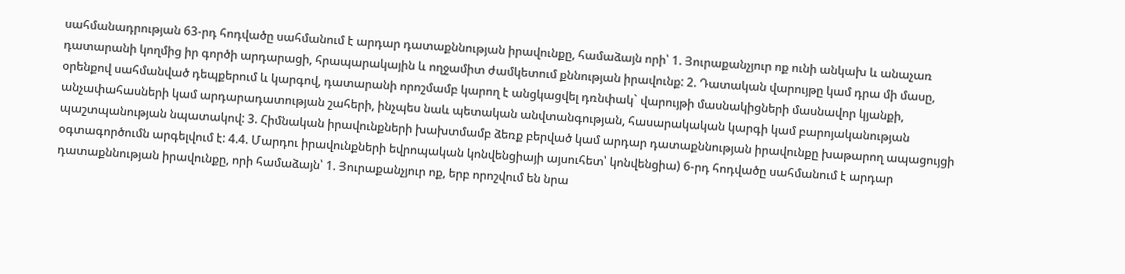սահմանադրության 63-րդ հոդվածը սահմանում է արդար դատաքննության իրավունքը, համաձայն որի՝ 1. Յուրաքանչյուր ոք ունի անկախ և անաչառ դատարանի կողմից իր գործի արդարացի, հրապարակային և ողջամիտ ժամկետում քննության իրավունք: 2. Դատական վարույթը կամ դրա մի մասը, օրենքով սահմանված դեպքերում և կարգով, դատարանի որոշմամբ կարող է անցկացվել դռնփակ` վարույթի մասնակիցների մասնավոր կյանքի, անչափահասների կամ արդարադատության շահերի, ինչպես նաև պետական անվտանգության, հասարակական կարգի կամ բարոյականության պաշտպանության նպատակով: 3. Հիմնական իրավունքների խախտմամբ ձեռք բերված կամ արդար դատաքննության իրավունքը խաթարող ապացույցի օգտագործումն արգելվում է: 4.4. Մարդու իրավունքների եվրոպական կոնվենցիայի այսուհետ՝ կոնվենցիա) 6-րդ հոդվածը սահմանում է արդար դատաքննության իրավունքը, որի համաձայն՝ 1. Յուրաքանչյուր ոք, երբ որոշվում են նրա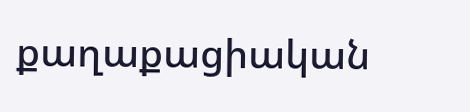քաղաքացիական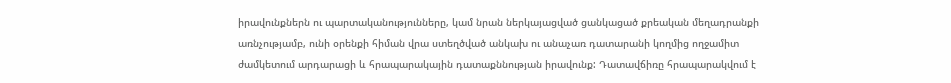իրավունքներն ու պարտականությունները, կամ նրան ներկայացված ցանկացած քրեական մեղադրանքի առնչությամբ, ունի օրենքի հիման վրա ստեղծված անկախ ու անաչառ դատարանի կողմից ողջամիտ ժամկետում արդարացի և հրապարակային դատաքննության իրավունք: Դատավճիռը հրապարակվում է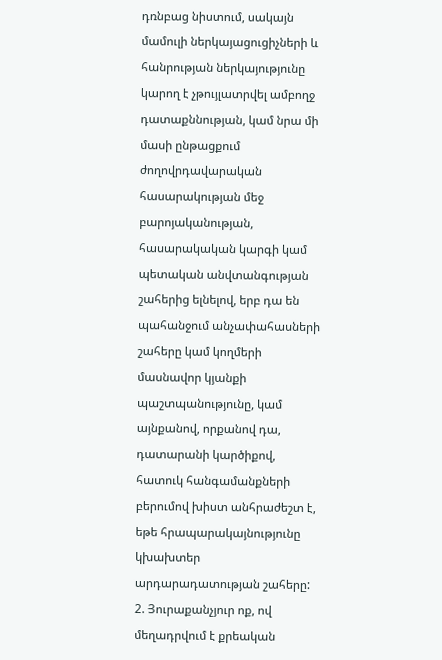դռնբաց նիստում, սակայն մամուլի ներկայացուցիչների և հանրության ներկայությունը կարող է չթույլատրվել ամբողջ դատաքննության, կամ նրա մի մասի ընթացքում ժողովրդավարական հասարակության մեջ բարոյականության, հասարակական կարգի կամ պետական անվտանգության շահերից ելնելով, երբ դա են պահանջում անչափահասների շահերը կամ կողմերի մասնավոր կյանքի պաշտպանությունը, կամ այնքանով, որքանով դա, դատարանի կարծիքով, հատուկ հանգամանքների բերումով խիստ անհրաժեշտ է, եթե հրապարակայնությունը կխախտեր արդարադատության շահերը: 2. Յուրաքանչյուր ոք, ով մեղադրվում է քրեական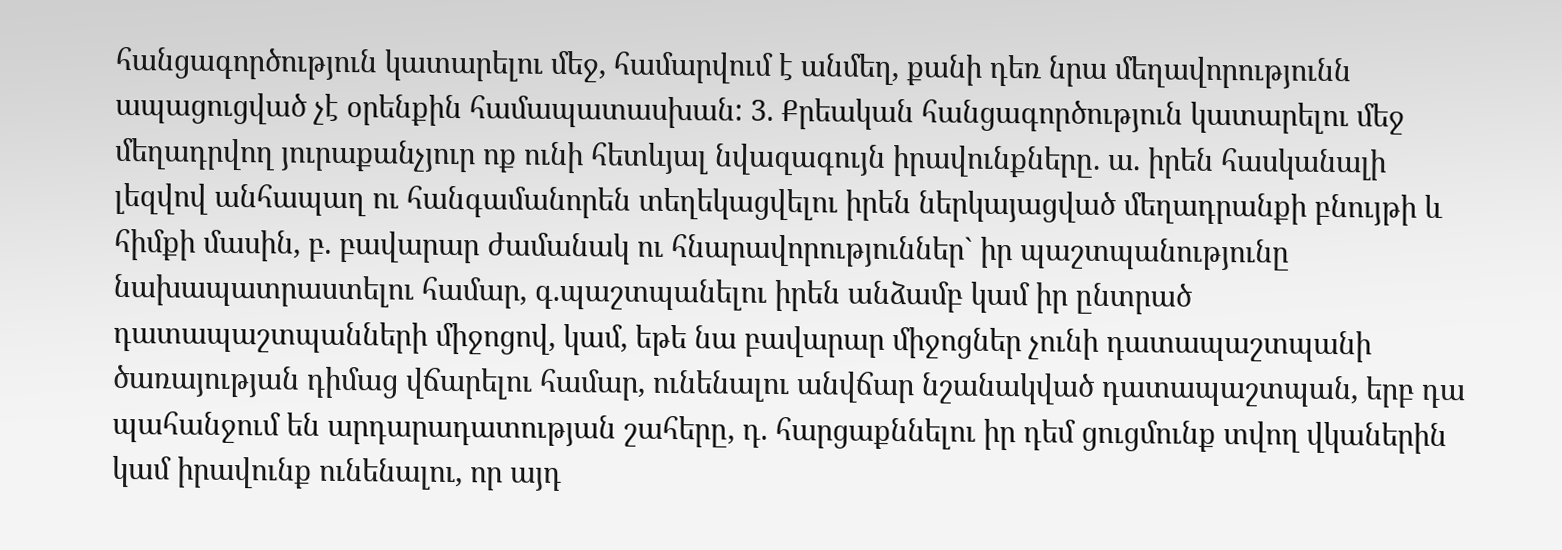հանցագործություն կատարելու մեջ, համարվում է անմեղ, քանի դեռ նրա մեղավորությունն ապացուցված չէ օրենքին համապատասխան: 3. Քրեական հանցագործություն կատարելու մեջ մեղադրվող յուրաքանչյուր ոք ունի հետևյալ նվազագույն իրավունքները. ա. իրեն հասկանալի լեզվով անհապաղ ու հանգամանորեն տեղեկացվելու իրեն ներկայացված մեղադրանքի բնույթի և հիմքի մասին, բ. բավարար ժամանակ ու հնարավորություններ` իր պաշտպանությունը նախապատրաստելու համար, գ.պաշտպանելու իրեն անձամբ կամ իր ընտրած դատապաշտպանների միջոցով, կամ, եթե նա բավարար միջոցներ չունի դատապաշտպանի ծառայության դիմաց վճարելու համար, ունենալու անվճար նշանակված դատապաշտպան, երբ դա պահանջում են արդարադատության շահերը, դ. հարցաքննելու իր դեմ ցուցմունք տվող վկաներին կամ իրավունք ունենալու, որ այդ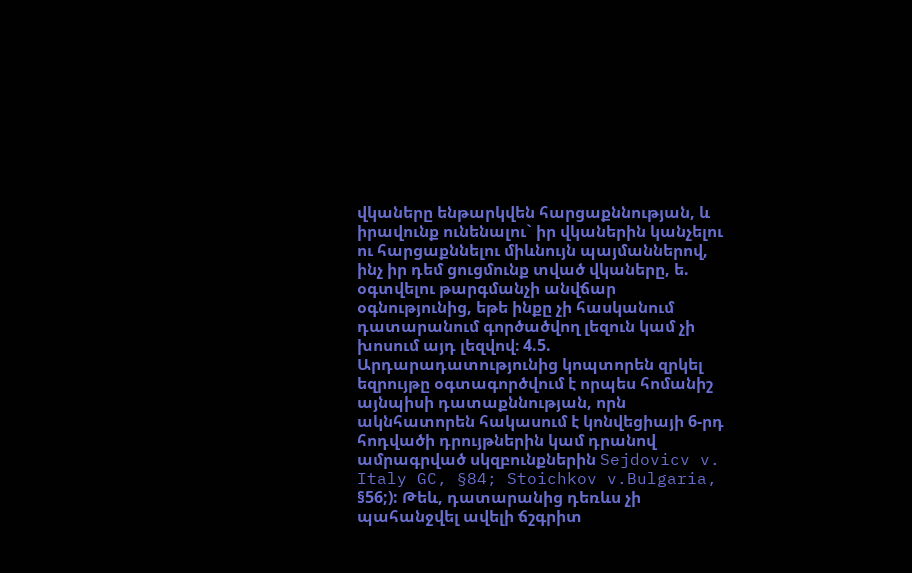վկաները ենթարկվեն հարցաքննության, և իրավունք ունենալու` իր վկաներին կանչելու ու հարցաքննելու միևնույն պայմաններով, ինչ իր դեմ ցուցմունք տված վկաները, ե. օգտվելու թարգմանչի անվճար օգնությունից, եթե ինքը չի հասկանում դատարանում գործածվող լեզուն կամ չի խոսում այդ լեզվով։ 4.5. Արդարադատությունից կոպտորեն զրկել եզրույթը օգտագործվում է որպես հոմանիշ այնպիսի դատաքննության, որն ակնհատորեն հակասում է կոնվեցիայի 6-րդ հոդվածի դրույթներին կամ դրանով ամրագրված սկզբունքներին Sejdovicv v. Italy GC, §84; Stoichkov v.Bulgaria, §56;): Թեև, դատարանից դեռևս չի պահանջվել ավելի ճշգրիտ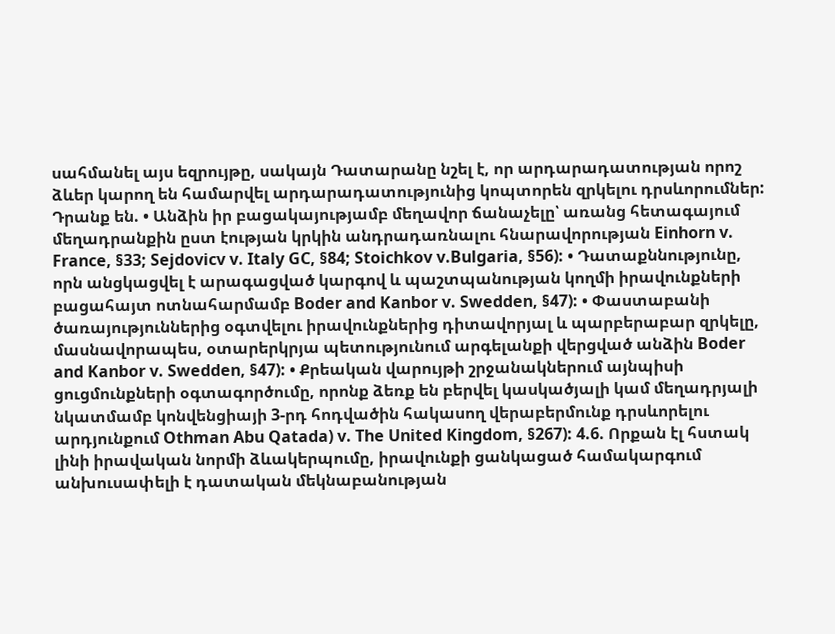սահմանել այս եզրույթը, սակայն Դատարանը նշել է, որ արդարադատության որոշ ձևեր կարող են համարվել արդարադատությունից կոպտորեն զրկելու դրսևորումներ: Դրանք են. • Անձին իր բացակայությամբ մեղավոր ճանաչելը՝ առանց հետագայում մեղադրանքին ըստ էության կրկին անդրադառնալու հնարավորության Einhorn v. France, §33; Sejdovicv v. Italy GC, §84; Stoichkov v.Bulgaria, §56): • Դատաքննությունը, որն անցկացվել է արագացված կարգով և պաշտպանության կողմի իրավունքների բացահայտ ոտնահարմամբ Boder and Kanbor v. Swedden, §47): • Փաստաբանի ծառայություններից օգտվելու իրավունքներից դիտավորյալ և պարբերաբար զրկելը, մասնավորապես, օտարերկրյա պետությունում արգելանքի վերցված անձին Boder and Kanbor v. Swedden, §47): • Քրեական վարույթի շրջանակներում այնպիսի ցուցմունքների օգտագործումը, որոնք ձեռք են բերվել կասկածյալի կամ մեղադրյալի նկատմամբ կոնվենցիայի 3-րդ հոդվածին հակասող վերաբերմունք դրսևորելու արդյունքում Othman Abu Qatada) v. The United Kingdom, §267): 4.6. Որքան էլ հստակ լինի իրավական նորմի ձևակերպումը, իրավունքի ցանկացած համակարգում անխուսափելի է դատական մեկնաբանության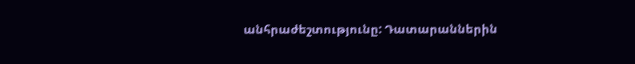անհրաժեշտությունը: Դատարաններին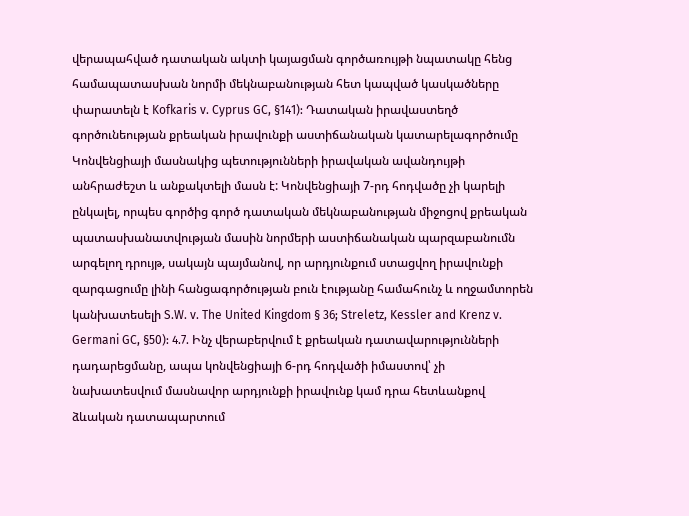վերապահված դատական ակտի կայացման գործառույթի նպատակը հենց համապատասխան նորմի մեկնաբանության հետ կապված կասկածները փարատելն է Kofkaris v. Cyprus GC, §141): Դատական իրավաստեղծ գործունեության քրեական իրավունքի աստիճանական կատարելագործումը Կոնվենցիայի մասնակից պետությունների իրավական ավանդույթի անհրաժեշտ և անքակտելի մասն է: Կոնվենցիայի 7-րդ հոդվածը չի կարելի ընկալել, որպես գործից գործ դատական մեկնաբանության միջոցով քրեական պատասխանատվության մասին նորմերի աստիճանական պարզաբանումն արգելող դրույթ, սակայն պայմանով, որ արդյունքում ստացվող իրավունքի զարգացումը լինի հանցագործության բուն էությանը համահունչ և ողջամտորեն կանխատեսելի S.W. v. The United Kingdom § 36; Streletz, Kessler and Krenz v. Germani GC, §50): 4.7. Ինչ վերաբերվում է քրեական դատավարությունների դադարեցմանը, ապա կոնվենցիայի 6-րդ հոդվածի իմաստով՝ չի նախատեսվում մասնավոր արդյունքի իրավունք կամ դրա հետևանքով ձևական դատապարտում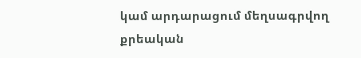կամ արդարացում մեղսագրվող քրեական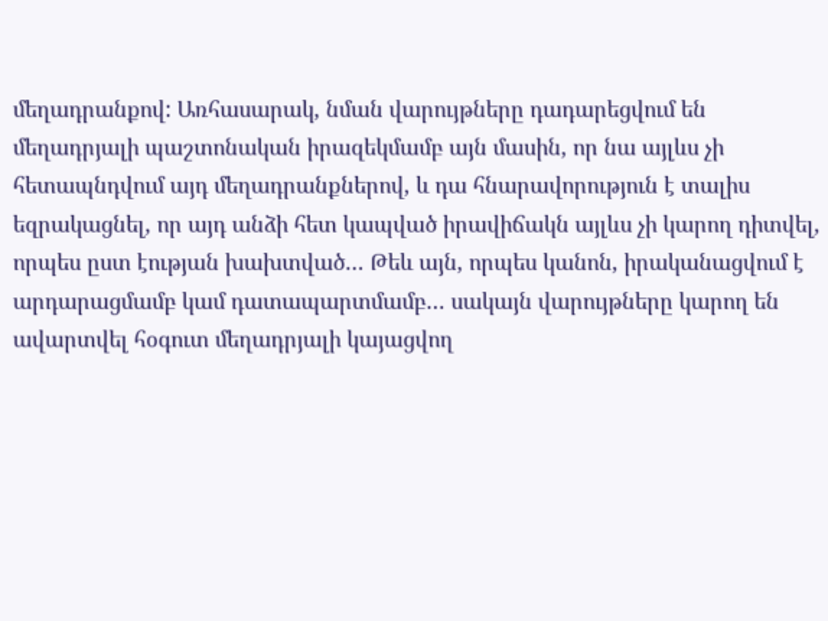մեղադրանքով: Առհասարակ, նման վարույթները դադարեցվում են մեղադրյալի պաշտոնական իրազեկմամբ այն մասին, որ նա այլևս չի հետապնդվում այդ մեղադրանքներով, և դա հնարավորություն է տալիս եզրակացնել, որ այդ անձի հետ կապված իրավիճակն այլևս չի կարող դիտվել, որպես ըստ էության խախտված… Թեև այն, որպես կանոն, իրականացվում է արդարացմամբ կամ դատապարտմամբ… սակայն վարույթները կարող են ավարտվել հօգուտ մեղադրյալի կայացվող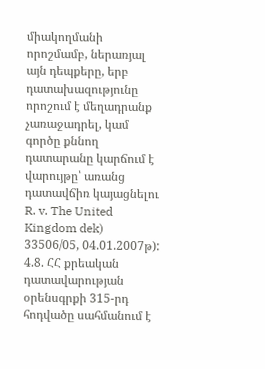միակողմանի որոշմամբ, ներառյալ այն դեպքերը, երբ դատախազությունը որոշում է մեղադրանք չառաջադրել, կամ գործը քննող դատարանը կարճում է վարույթը՝ առանց դատավճիռ կայացնելու R. v. The United Kingdom dek) 33506/05, 04.01.2007թ): 4.8. ՀՀ քրեական դատավարության օրենսգրքի 315-րդ հոդվածը սահմանում է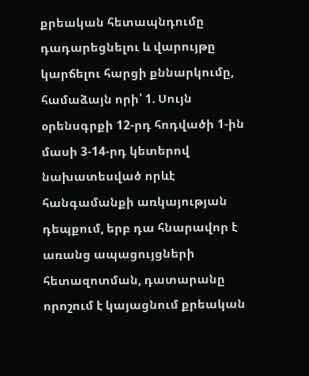քրեական հետապնդումը դադարեցնելու և վարույթը կարճելու հարցի քննարկումը, համաձայն որի՝ 1. Սույն օրենսգրքի 12-րդ հոդվածի 1-ին մասի 3-14-րդ կետերով նախատեսված որևէ հանգամանքի առկայության դեպքում, երբ դա հնարավոր է առանց ապացույցների հետազոտման, դատարանը որոշում է կայացնում քրեական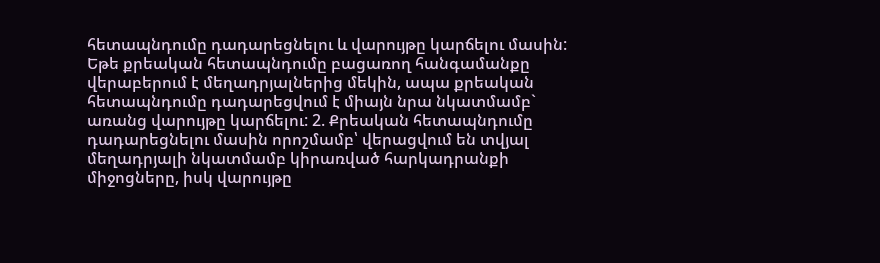հետապնդումը դադարեցնելու և վարույթը կարճելու մասին: Եթե քրեական հետապնդումը բացառող հանգամանքը վերաբերում է մեղադրյալներից մեկին, ապա քրեական հետապնդումը դադարեցվում է միայն նրա նկատմամբ` առանց վարույթը կարճելու: 2. Քրեական հետապնդումը դադարեցնելու մասին որոշմամբ՝ վերացվում են տվյալ մեղադրյալի նկատմամբ կիրառված հարկադրանքի միջոցները, իսկ վարույթը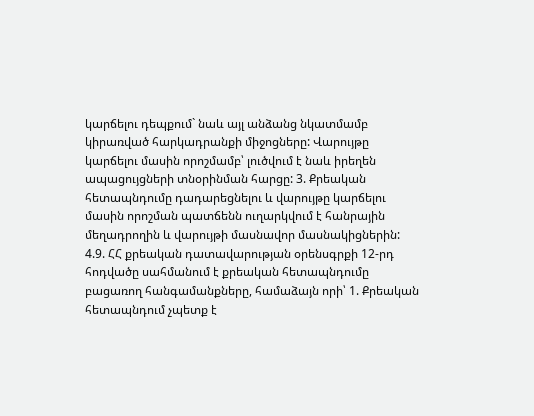կարճելու դեպքում` նաև այլ անձանց նկատմամբ կիրառված հարկադրանքի միջոցները: Վարույթը կարճելու մասին որոշմամբ՝ լուծվում է նաև իրեղեն ապացույցների տնօրինման հարցը: 3. Քրեական հետապնդումը դադարեցնելու և վարույթը կարճելու մասին որոշման պատճենն ուղարկվում է հանրային մեղադրողին և վարույթի մասնավոր մասնակիցներին: 4.9. ՀՀ քրեական դատավարության օրենսգրքի 12-րդ հոդվածը սահմանում է քրեական հետապնդումը բացառող հանգամանքները, համաձայն որի՝ 1. Քրեական հետապնդում չպետք է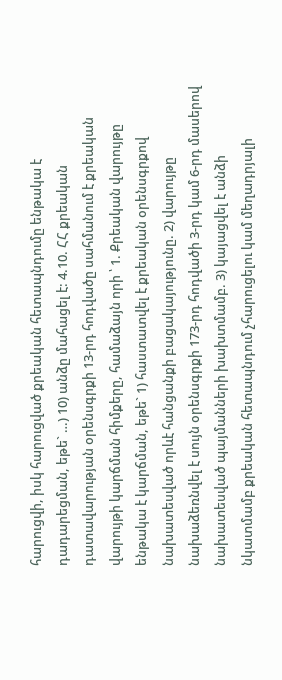հարուցվի, իսկ հարուցված քրեական հետապնդումը ենթակա է դադարեցման, եթե` …) 10) անձը մահացել է: 4.10. ՀՀ քրեական դատավարության օրենսգրքի 13-րդ հոդվածը սահմանում է քրեական վարույթի կարճման հիմքերը, համաձայն որի ՝ 1. Քրեական վարույթը ենթակա է կարճման, եթե` 1) հաստատվել է քրեական օրենսգրքով նախատեսված որևէ հանցանքի բացակայությունը. 2) վարույթը նախաձեռնվել է սույն օրենսգրքի 173-րդ հոդվածի 3-րդ կամ 6-րդ մասերով նախատեսված պայմանների խախտմամբ. 3) կայացվել է անձի նկատմամբ քրեական հետապնդում չհարուցելու կամ մեղադրյալի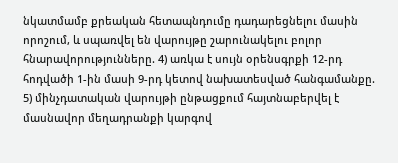նկատմամբ քրեական հետապնդումը դադարեցնելու մասին որոշում, և սպառվել են վարույթը շարունակելու բոլոր հնարավորությունները. 4) առկա է սույն օրենսգրքի 12-րդ հոդվածի 1-ին մասի 9-րդ կետով նախատեսված հանգամանքը. 5) մինչդատական վարույթի ընթացքում հայտնաբերվել է մասնավոր մեղադրանքի կարգով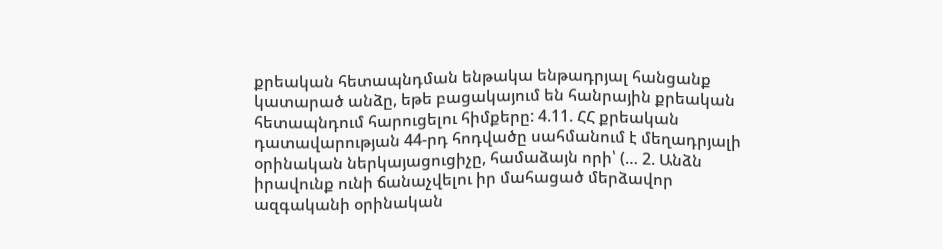քրեական հետապնդման ենթակա ենթադրյալ հանցանք կատարած անձը, եթե բացակայում են հանրային քրեական հետապնդում հարուցելու հիմքերը: 4.11. ՀՀ քրեական դատավարության 44-րդ հոդվածը սահմանում է մեղադրյալի օրինական ներկայացուցիչը, համաձայն որի՝ (… 2. Անձն իրավունք ունի ճանաչվելու իր մահացած մերձավոր ազգականի օրինական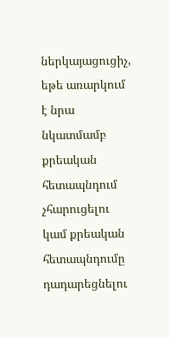ներկայացուցիչ, եթե առարկում է նրա նկատմամբ քրեական հետապնդում չհարուցելու կամ քրեական հետապնդումը դադարեցնելու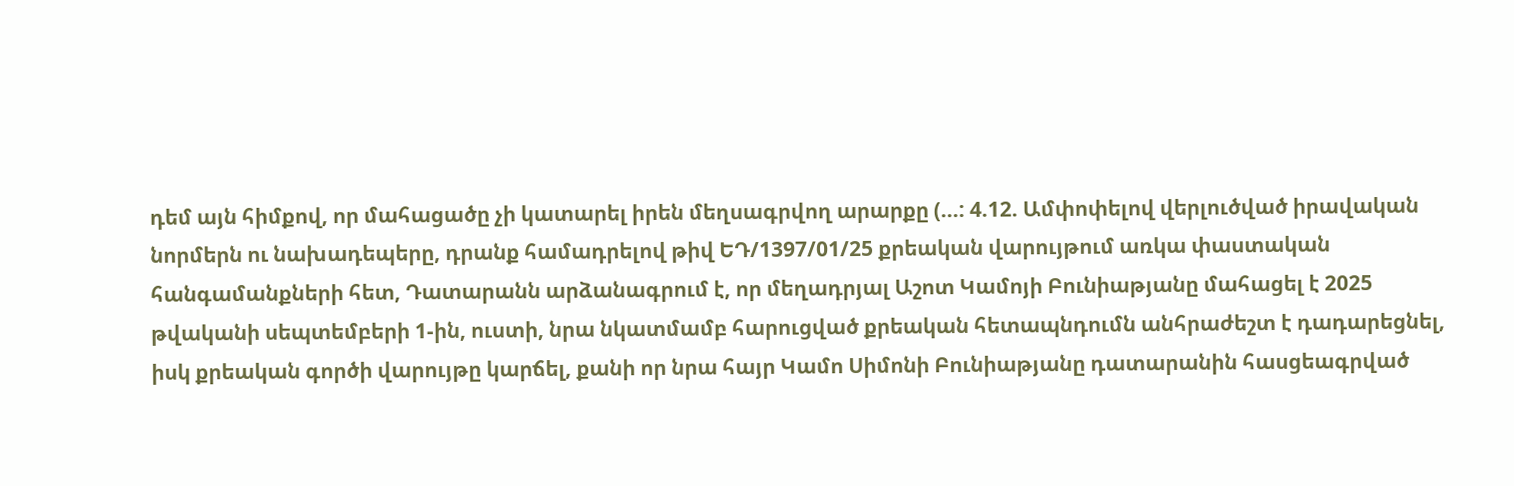դեմ այն հիմքով, որ մահացածը չի կատարել իրեն մեղսագրվող արարքը (…: 4.12. Ամփոփելով վերլուծված իրավական նորմերն ու նախադեպերը, դրանք համադրելով թիվ ԵԴ/1397/01/25 քրեական վարույթում առկա փաստական հանգամանքների հետ, Դատարանն արձանագրում է, որ մեղադրյալ Աշոտ Կամոյի Բունիաթյանը մահացել է 2025 թվականի սեպտեմբերի 1-ին, ուստի, նրա նկատմամբ հարուցված քրեական հետապնդումն անհրաժեշտ է դադարեցնել, իսկ քրեական գործի վարույթը կարճել, քանի որ նրա հայր Կամո Սիմոնի Բունիաթյանը դատարանին հասցեագրված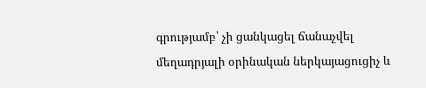գրությամբ՝ չի ցանկացել ճանաչվել մեղադրյալի օրինական ներկայացուցիչ և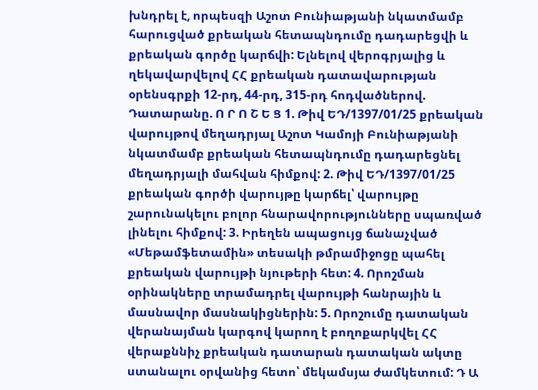խնդրել է, որպեսզի Աշոտ Բունիաթյանի նկատմամբ հարուցված քրեական հետապնդումը դադարեցվի և քրեական գործը կարճվի: Ելնելով վերոգրյալից և ղեկավարվելով ՀՀ քրեական դատավարության օրենսգրքի 12-րդ, 44-րդ, 315-րդ հոդվածներով. Դատարանը. Ո Ր Ո Շ Ե Ց 1. Թիվ ԵԴ/1397/01/25 քրեական վարույթով մեղադրյալ Աշոտ Կամոյի Բունիաթյանի նկատմամբ քրեական հետապնդումը դադարեցնել մեղադրյալի մահվան հիմքով: 2. Թիվ ԵԴ/1397/01/25 քրեական գործի վարույթը կարճել՝ վարույթը շարունակելու բոլոր հնարավորությունները սպառված լինելու հիմքով: 3. Իրեղեն ապացույց ճանաչված «Մեթամֆետամին» տեսակի թմրամիջոցը պահել քրեական վարույթի նյութերի հետ: 4. Որոշման օրինակները տրամադրել վարույթի հանրային և մասնավոր մասնակիցներին: 5. Որոշումը դատական վերանայման կարգով կարող է բողոքարկվել ՀՀ վերաքննիչ քրեական դատարան դատական ակտը ստանալու օրվանից հետո՝ մեկամսյա ժամկետում: Դ Ա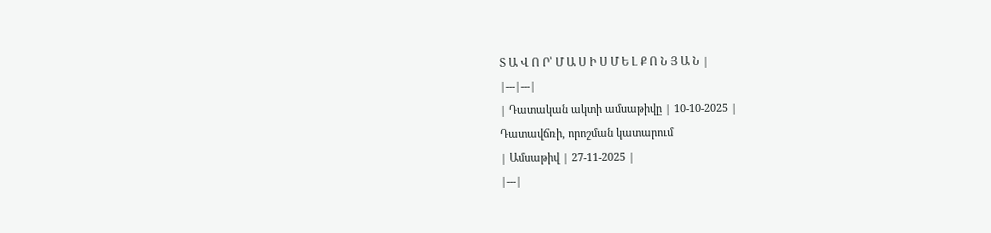Տ Ա Վ Ո Ր՝ Մ Ա Ս Ի Ս Մ Ե Լ Ք Ո Ն Յ Ա Ն |
|---|---|
| Դատական ակտի ամսաթիվը | 10-10-2025 |
Դատավճռի, որոշման կատարում
| Ամսաթիվ | 27-11-2025 |
|---|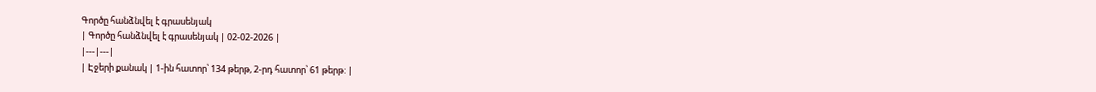Գործը հանձնվել է գրասենյակ
| Գործը հանձնվել է գրասենյակ | 02-02-2026 |
|---|---|
| Էջերի քանակ | 1-ին հատոր՝ 134 թերթ, 2-րդ հատոր՝ 61 թերթ: |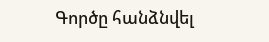Գործը հանձնվել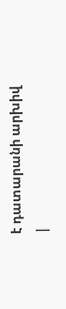է դատարանի արխիվ
|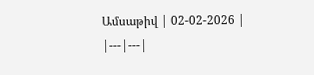Ամսաթիվ | 02-02-2026 |
|---|---|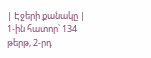| Էջերի քանակը | 1-ին հատոր՝ 134 թերթ, 2-րդ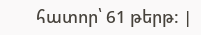հատոր՝ 61 թերթ: |